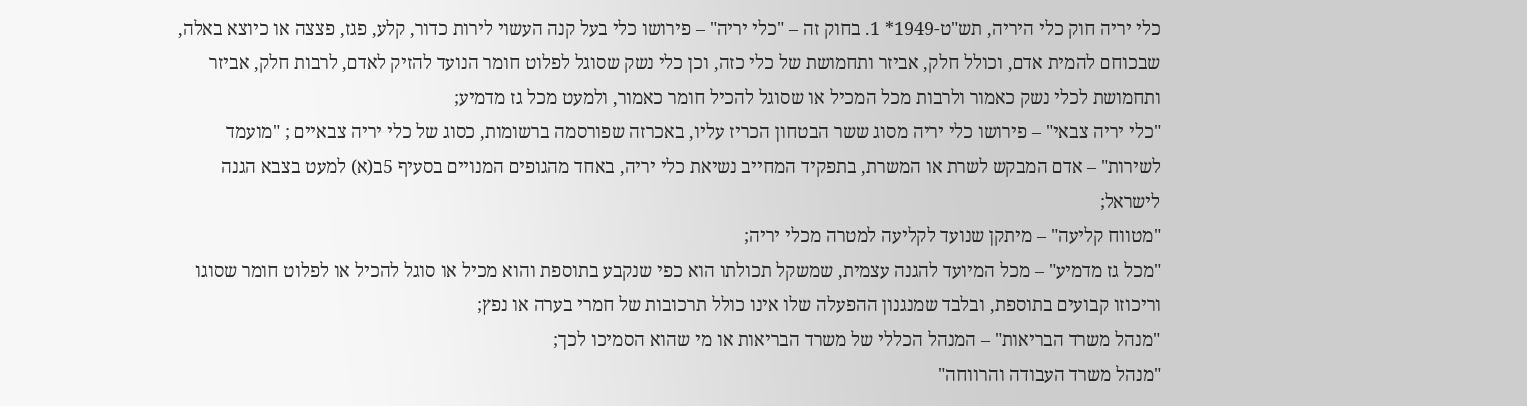כלי יריה חוק כלי היריה, תש"ט-1949* 1. בחוק זה – "כלי יריה" – פירושו כלי בעל קנה העשוי לירות כדור, קלע, פגז, פצצה או כיוצא באלה, שבכוחם להמית אדם, וכולל חלק, אביזר ותחמושת של כלי כזה, וכן כלי נשק שסוגל לפלוט חומר הנועד להזיק לאדם, לרבות חלק, אביזר ותחמושת לכלי נשק כאמור ולרבות מכל המכיל או שסוגל להכיל חומר כאמור, ולמעט מכל גז מדמיע;
"כלי יריה צבאי" – פירושו כלי יריה מסוג ששר הבטחון הכריז עליו, באכרזה שפורסמה ברשומות, כסוג של כלי יריה צבאיים ; "מועמד לשירות" – אדם המבקש לשרת או המשרת, בתפקיד המחייב נשיאת כלי יריה, באחד מהגופים המנויים בסעיף 5ב(א) למעט בצבא הגנה לישראל;
"מטווח קליעה" – מיתקן שנועד לקליעה למטרה מכלי יריה;
"מכל גז מדמיע" – מכל המיועד להגנה עצמית, שמשקל תכולתו הוא כפי שנקבע בתוספת והוא מכיל או סוגל להכיל או לפלוט חומר שסוגו וריכוזו קבועים בתוספת, ובלבד שמנגנון ההפעלה שלו אינו כולל תרכובות של חמרי בערה או נפץ;
"מנהל משרד הבריאות" – המנהל הכללי של משרד הבריאות או מי שהוא הסמיכו לכך;
"מנהל משרד העבודה והרווחה"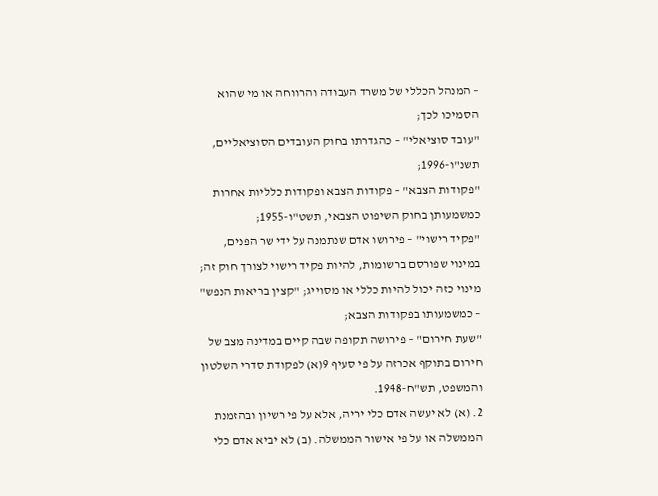– המנהל הכללי של משרד העבודה והרווחה או מי שהוא הסמיכו לכך;
"עובד סוציאלי" – כהגדרתו בחוק העובדים הסוציאליים, תשנ"ו-1996;
"פקודות הצבא" – פקודות הצבא ופקודות כלליות אחרות כמשמעותן בחוק השיפוט הצבאי, תשט"ו-1955;
"פקיד רישוי" – פירושו אדם שנתמנה על ידי שר הפנים, במינוי שפורסם ברשומות, להיות פקיד רישוי לצורך חוק זה; מינוי כזה יכול להיות כללי או מסוייג; "קצין בריאות הנפש" – כמשמעותו בפקודות הצבא;
"שעת חירום" – פירושה תקופה שבה קיים במדינה מצב של חירום בתוקף אכרזה על פי סעיף 9(א) לפקודת סדרי השלטון והמשפט, תש"ח-1948.
2. (א) לא יעשה אדם כלי יריה, אלא על פי רשיון ובהזמנת הממשלה או על פי אישור הממשלה. (ב) לא יביא אדם כלי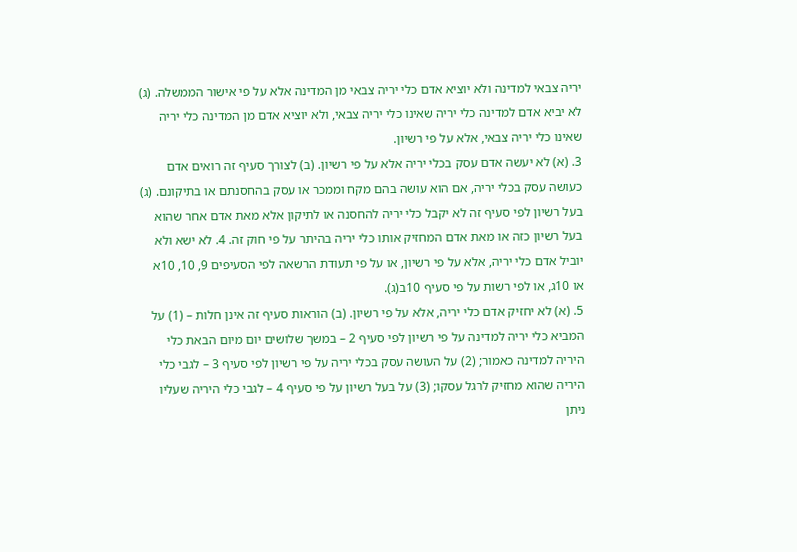יריה צבאי למדינה ולא יוציא אדם כלי יריה צבאי מן המדינה אלא על פי אישור הממשלה. (ג) לא יביא אדם למדינה כלי יריה שאינו כלי יריה צבאי, ולא יוציא אדם מן המדינה כלי יריה שאינו כלי יריה צבאי, אלא על פי רשיון.
3. (א) לא יעשה אדם עסק בכלי יריה אלא על פי רשיון. (ב) לצורך סעיף זה רואים אדם כעושה עסק בכלי יריה, אם הוא עושה בהם מקח וממכר או עסק בהחסנתם או בתיקונם. (ג) בעל רשיון לפי סעיף זה לא יקבל כלי יריה להחסנה או לתיקון אלא מאת אדם אחר שהוא בעל רשיון כזה או מאת אדם המחזיק אותו כלי יריה בהיתר על פי חוק זה. 4. לא ישא ולא יוביל אדם כלי יריה, אלא על פי רשיון, או על פי תעודת הרשאה לפי הסעיפים 9, 10, 10א או 10ג, או לפי רשות על פי סעיף 10ב(ג).
5. (א) לא יחזיק אדם כלי יריה, אלא על פי רשיון. (ב) הוראות סעיף זה אינן חלות – (1) על המביא כלי יריה למדינה על פי רשיון לפי סעיף 2 – במשך שלושים יום מיום הבאת כלי היריה למדינה כאמור; (2) על העושה עסק בכלי יריה על פי רשיון לפי סעיף 3 – לגבי כלי היריה שהוא מחזיק לרגל עסקו; (3) על בעל רשיון על פי סעיף 4 – לגבי כלי היריה שעליו ניתן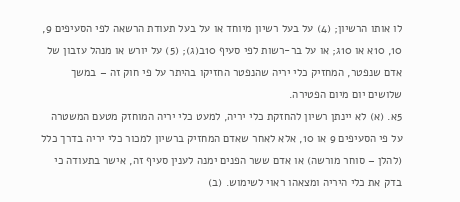לו אותו הרשיון; (4) על בעל רשיון מיוחד או על בעל תעודת הרשאה לפי הסעיפים 9, 10, 10א או 10ג; או על בר-רשות לפי סעיף 10ב(ג); (5) על יורש או מנהל עזבון של אדם שנפטר, המחזיק כלי יריה שהנפטר החזיקו בהיתר על פי חוק זה – במשך שלושים יום מיום הפטירה.
5א. (א) לא יינתן רשיון להחזקת כלי יריה, למעט כלי יריה המוחזק מטעם המשטרה על פי הסעיפים 9 או 10, אלא לאחר שאדם המחזיק ברשיון למכור כלי יריה בדרך כלל (להלן – סוחר מורשה) או אדם ששר הפנים ימנה לענין סעיף זה, אישר בתעודה כי בדק את כלי היריה ומצאהו ראוי לשימוש. (ב)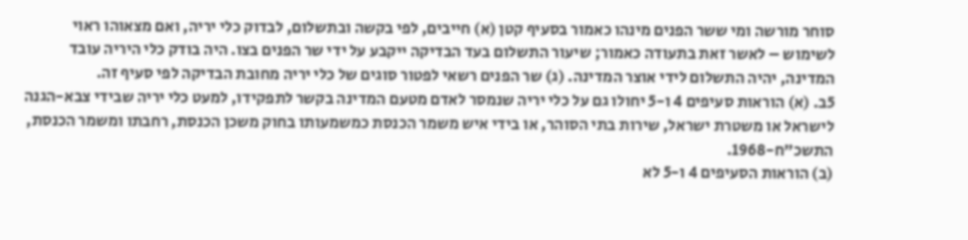סוחר מורשה ומי ששר הפנים מינהו כאמור בסעיף קטן (א) חייבים, לפי בקשה ובתשלום, לבדוק כלי יריה, ואם מצאוהו ראוי לשימוש – לאשר זאת בתעודה כאמור; שיעור התשלום בעד הבדיקה ייקבע על ידי שר הפנים בצו. היה בודק כלי היריה עובד המדינה, יהיה התשלום לידי אוצר המדינה. (ג) שר הפנים רשאי לפטור סוגים של כלי יריה מחובת הבדיקה לפי סעיף זה.
5ב. (א) הוראות סעיפים 4 ו-5 יחולו גם על כלי יריה שנמסר לאדם מטעם המדינה בקשר לתפקידו, למעט כלי יריה שבידי צבא-הגנה לישראל או משטרת ישראל, שירות בתי הסוהר, או בידי איש משמר הכנסת כמשמעותו בחוק משכן הכנסת, רחבתו ומשמר הכנסת, התשכ"ח-1968.
(ב) הוראות הסעיפים 4 ו-5 לא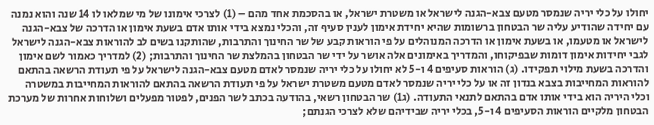יחולו על כלי יריה שנמסר מטעם צבא-הגנה לישראל או משטרת ישראל, או בהסכמת אחד מהם – (1) לצרכי אימונו של מי שמלאו לו 14 שנה והוא נמנה עם יחידה שהודיע עליה שר הבטחון ברשומות שהיא יחידת אימון לענין סעיף זה, והכלי נמצא בידי אותו אדם בשעת אימון או הדרכה של צבא-הגנה לישראל או מטעמו, או בשעת אימון או הדרכה המנוהלים על פי הוראות קבע של שר החינוך והתרבות, שהותקנו בשים לב להוראות צבא-הגנה לישראל לגבי יחידות אימון דומות שבפיקוחו, והמדריך באימונים אלה אושר על ידי שר הבטחון בהמלצת שר החינוך והתרבות; (2) למדריך כאמור לשם אימון והדרכה בשעת מילוי תפקידו. (ג) הוראות סעיפים 4 ו-5 לא יחולו על כלי יריה שנמסר לאדם מטעם צבא-הגנה לישראל על פי תעודת הרשאה בהתאם להוראות המחייבות בצבא בנדון זה או על כלי יריה שנמסר לאדם מטעם משטרת ישראל על פי תעודת הרשאה בהתאם להוראות המחייבות במשטרה וכלי היריה הוא בידי אותו אדם בהתאם לתנאי התעודה. (ג1) שר הבטחון רשאי, בהודעה בכתב לשר הפנים, לפטור מפעלים ושלוחות אחרות של מערכת הבטחון מלקיים הוראות הסעיפים 4 ו-5, בכלי יריה שבידיהם שלא לצרכי הגנתם;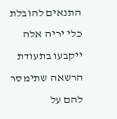התנאים להובלת כלי יריה אלה ייקבעו בתעודת הרשאה שתימסר להם על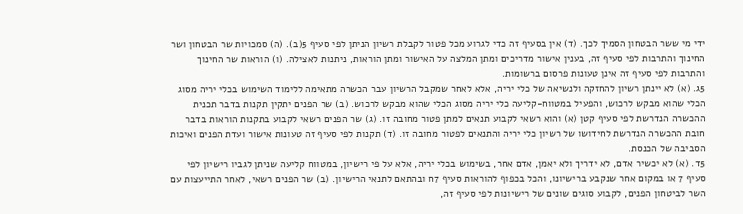ידי מי ששר הבטחון הסמיך לכך. (ד) אין בסעיף זה כדי לגרוע מכל פטור לקבלת רשיון הניתן לפי סעיף 5(ב). (ה) סמכויות שר הבטחון ושר החינוך והתרבות לפי סעיף זה, בענין אישור מדריכים ומתן המלצה על האישור ומתן הוראות, ניתנות לאצילה. (ו) הוראות שר החינוך והתרבות לפי סעיף זה אינן טעונות פרסום ברשומות.
5ג. (א) לא יינתן רשיון להחזקה ולנשיאה של כלי יריה, אלא לאחר שמקבל הרשיון עבר הכשרה מתאימה ללימוד השימוש בכלי יריה מסוג הכלי שהוא מבקש לרכוש, והפעיל במטווח-קליעה כלי יריה מסוג הכלי שהוא מבקש לרכוש. (ב) שר הפנים יתקין תקנות בדבר תכנית ההכשרה הנדרשת לפי סעיף קטן (א) והוא רשאי לקבוע תנאים למתן פטור מחובה זו. (ג) שר הפנים רשאי לקבוע בתקנות הוראות בדבר חובת ההכשרה הנדרשת לחידושו של רשיון כלי יריה והתנאים לפטור מחובה זו. (ד) תקנות לפי סעיף זה טעונות אישור ועדת הפנים ואיכות הסביבה של הכנסת.
5ד. (א) לא יכשיר אדם, לא ידריך ולא יאמן, אדם אחר, בשימוש בכלי יריה, אלא על פי רישיון, במטווח קליעה שניתן לגביו רישיון לפי סעיף 7 או במקום אחר שנקבע ברישיונו, והכל בכפוף להוראות סעיף 7ח ובהתאם לתנאי הרישיון. (ב) שר הפנים רשאי, לאחר התייעצות עם השר לביטחון הפנים, לקבוע סוגים שונים של רישיונות לפי סעיף זה,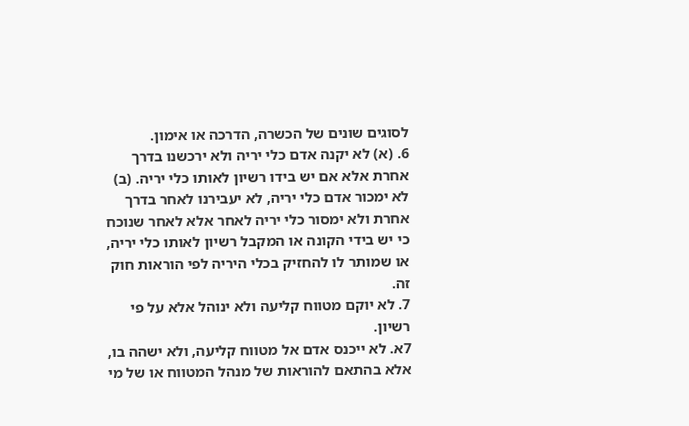לסוגים שונים של הכשרה, הדרכה או אימון.
6. (א) לא יקנה אדם כלי יריה ולא ירכשנו בדרך אחרת אלא אם יש בידו רשיון לאותו כלי יריה. (ב) לא ימכור אדם כלי יריה, לא יעבירנו לאחר בדרך אחרת ולא ימסור כלי יריה לאחר אלא לאחר שנוכח כי יש בידי הקונה או המקבל רשיון לאותו כלי יריה, או שמותר לו להחזיק בכלי היריה לפי הוראות חוק זה.
7. לא יוקם מטווח קליעה ולא ינוהל אלא על פי רשיון.
7א. לא ייכנס אדם אל מטווח קליעה, ולא ישהה בו, אלא בהתאם להוראות של מנהל המטווח או של מי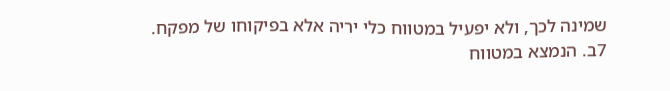שמינה לכך, ולא יפעיל במטווח כלי יריה אלא בפיקוחו של מפקח.
7ב. הנמצא במטווח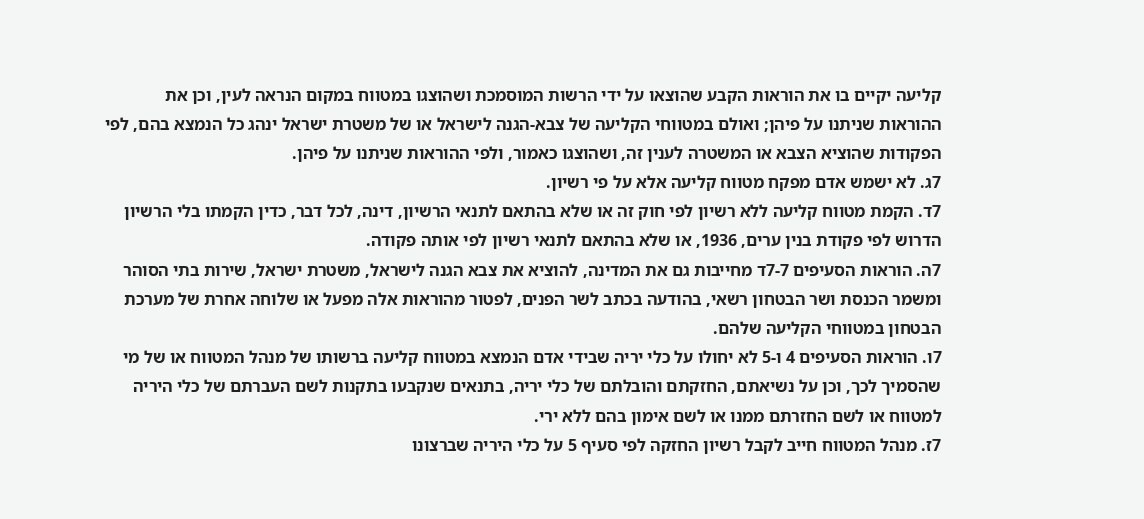קליעה יקיים בו את הוראות הקבע שהוצאו על ידי הרשות המוסמכת ושהוצגו במטווח במקום הנראה לעין, וכן את ההוראות שניתנו על פיהן; ואולם במטווחי הקליעה של צבא-הגנה לישראל או של משטרת ישראל ינהג כל הנמצא בהם, לפי הפקודות שהוציא הצבא או המשטרה לענין זה, ושהוצגו כאמור, ולפי ההוראות שניתנו על פיהן.
7ג. לא ישמש אדם מפקח מטווח קליעה אלא על פי רשיון.
7ד. הקמת מטווח קליעה ללא רשיון לפי חוק זה או שלא בהתאם לתנאי הרשיון, דינה, לכל דבר, כדין הקמתו בלי הרשיון הדרוש לפי פקודת בנין ערים, 1936, או שלא בהתאם לתנאי רשיון לפי אותה פקודה.
7ה. הוראות הסעיפים 7-7ד מחייבות גם את המדינה, להוציא את צבא הגנה לישראל, משטרת ישראל, שירות בתי הסוהר ומשמר הכנסת ושר הבטחון רשאי, בהודעה בכתב לשר הפנים, לפטור מהוראות אלה מפעל או שלוחה אחרת של מערכת הבטחון במטווחי הקליעה שלהם.
7ו. הוראות הסעיפים 4 ו-5 לא יחולו על כלי יריה שבידי אדם הנמצא במטווח קליעה ברשותו של מנהל המטווח או של מי שהסמיך לכך, וכן על נשיאתם, החזקתם והובלתם של כלי יריה, בתנאים שנקבעו בתקנות לשם העברתם של כלי היריה למטווח או לשם החזרתם ממנו או לשם אימון בהם ללא ירי.
7ז. מנהל המטווח חייב לקבל רשיון החזקה לפי סעיף 5 על כלי היריה שברצונו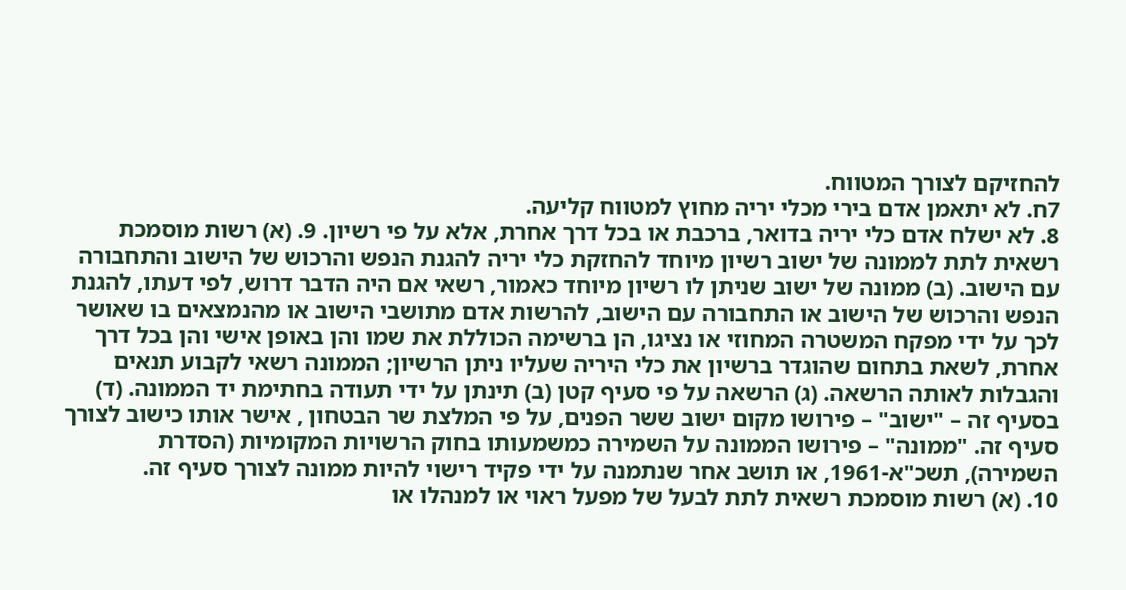להחזיקם לצורך המטווח.
7ח. לא יתאמן אדם בירי מכלי יריה מחוץ למטווח קליעה.
8. לא ישלח אדם כלי יריה בדואר, ברכבת או בכל דרך אחרת, אלא על פי רשיון. 9. (א) רשות מוסמכת רשאית לתת לממונה של ישוב רשיון מיוחד להחזקת כלי יריה להגנת הנפש והרכוש של הישוב והתחבורה עם הישוב. (ב) ממונה של ישוב שניתן לו רשיון מיוחד כאמור, רשאי אם היה הדבר דרוש, לפי דעתו, להגנת הנפש והרכוש של הישוב או התחבורה עם הישוב, להרשות אדם מתושבי הישוב או מהנמצאים בו שאושר לכך על ידי מפקח המשטרה המחוזי או נציגו, הן ברשימה הכוללת את שמו והן באופן אישי והן בכל דרך אחרת, לשאת בתחום שהוגדר ברשיון את כלי היריה שעליו ניתן הרשיון; הממונה רשאי לקבוע תנאים והגבלות לאותה הרשאה. (ג) הרשאה על פי סעיף קטן (ב) תינתן על ידי תעודה בחתימת יד הממונה. (ד) בסעיף זה – "ישוב" – פירושו מקום ישוב ששר הפנים, על פי המלצת שר הבטחון , אישר אותו כישוב לצורך סעיף זה. "ממונה" – פירושו הממונה על השמירה כמשמעותו בחוק הרשויות המקומיות (הסדרת השמירה), תשכ"א-1961, או תושב אחר שנתמנה על ידי פקיד רישוי להיות ממונה לצורך סעיף זה.
10. (א) רשות מוסמכת רשאית לתת לבעל של מפעל ראוי או למנהלו או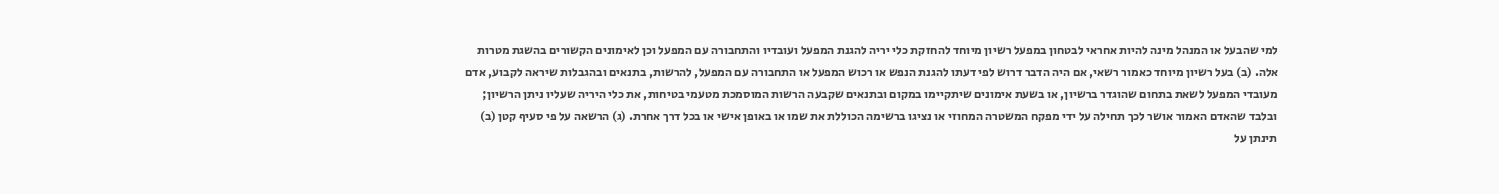למי שהבעל או המנהל מינה להיות אחראי לבטחון במפעל רשיון מיוחד להחזקת כלי יריה להגנת המפעל ועובדיו והתחבורה עם המפעל וכן לאימונים הקשורים בהשגת מטרות אלה. (ב) בעל רשיון מיוחד כאמור רשאי, אם היה הדבר דרוש לפי דעתו להגנת הנפש או רכוש המפעל או התחבורה עם המפעל, להרשות, בתנאים ובהגבלות שיראה לקבוע, אדם מעובדי המפעל לשאת בתחום שהוגדר ברשיון, או בשעת אימונים שיתקיימו במקום ובתנאים שקבעה הרשות המוסמכת מטעמי בטיחות, את כלי היריה שעליו ניתן הרשיון; ובלבד שהאדם האמור אושר לכך תחילה על ידי מפקח המשטרה המחוזי או נציגו ברשימה הכוללת את שמו או באופן אישי או בכל דרך אחרת. (ג) הרשאה על פי סעיף קטן (ב) תינתן על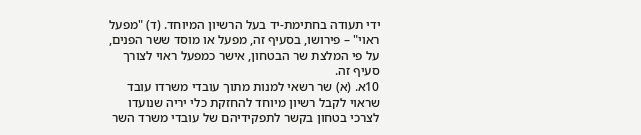ידי תעודה בחתימת-יד בעל הרשיון המיוחד. (ד) "מפעל ראוי" – פירושו, בסעיף זה, מפעל או מוסד ששר הפנים, על פי המלצת שר הבטחון, אישר כמפעל ראוי לצורך סעיף זה.
10א. (א) שר רשאי למנות מתוך עובדי משרדו עובד שראוי לקבל רשיון מיוחד להחזקת כלי יריה שנועדו לצרכי בטחון בקשר לתפקידיהם של עובדי משרד השר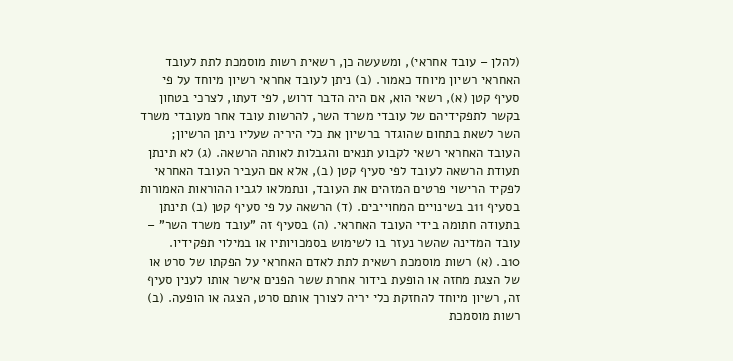(להלן – עובד אחראי), ומשעשה כן, רשאית רשות מוסמכת לתת לעובד האחראי רשיון מיוחד כאמור. (ב) ניתן לעובד אחראי רשיון מיוחד על פי סעיף קטן (א), רשאי הוא, אם היה הדבר דרוש, לפי דעתו, לצרכי בטחון בקשר לתפקידיהם של עובדי משרד השר, להרשות עובד אחר מעובדי משרד השר לשאת בתחום שהוגדר ברשיון את כלי היריה שעליו ניתן הרשיון; העובד האחראי רשאי לקבוע תנאים והגבלות לאותה הרשאה. (ג) לא תינתן תעודת הרשאה לעובד לפי סעיף קטן (ב), אלא אם העביר העובד האחראי לפקיד הרישוי פרטים המזהים את העובד, ונתמלאו לגביו ההוראות האמורות בסעיף 11ב בשינויים המחוייבים. (ד) הרשאה על פי סעיף קטן (ב) תינתן בתעודה חתומה בידי העובד האחראי. (ה) בסעיף זה "עובד משרד השר" – עובד המדינה שהשר נעזר בו לשימוש בסמכויותיו או במילוי תפקידיו.
10ב. (א) רשות מוסמכת רשאית לתת לאדם האחראי על הפקתו של סרט או של הצגת מחזה או הופעת בידור אחרת ששר הפנים אישר אותו לענין סעיף זה, רשיון מיוחד להחזקת כלי יריה לצורך אותם סרט, הצגה או הופעה. (ב) רשות מוסמכת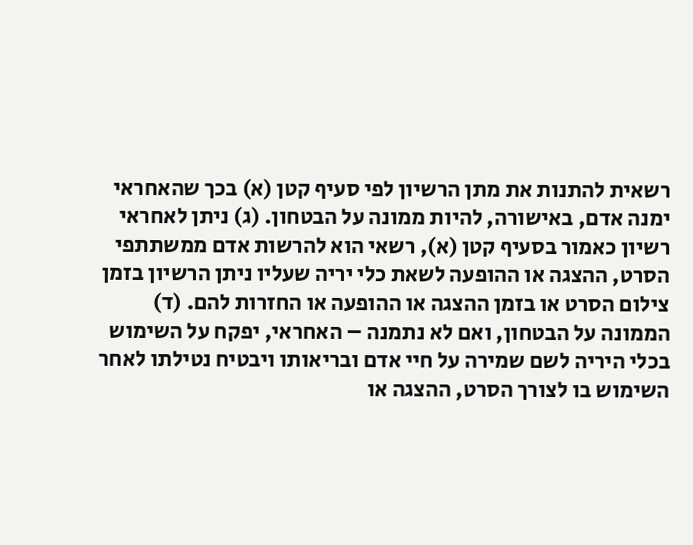רשאית להתנות את מתן הרשיון לפי סעיף קטן (א) בכך שהאחראי ימנה אדם, באישורה, להיות ממונה על הבטחון. (ג) ניתן לאחראי רשיון כאמור בסעיף קטן (א), רשאי הוא להרשות אדם ממשתתפי הסרט, ההצגה או ההופעה לשאת כלי יריה שעליו ניתן הרשיון בזמן צילום הסרט או בזמן ההצגה או ההופעה או החזרות להם. (ד) הממונה על הבטחון, ואם לא נתמנה – האחראי, יפקח על השימוש בכלי היריה לשם שמירה על חיי אדם ובריאותו ויבטיח נטילתו לאחר השימוש בו לצורך הסרט, ההצגה או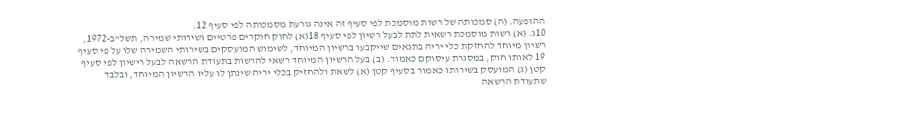ההופעה. (ה) סמכותה של רשות מוסמכת לפי סעיף זה אינה גורעת מסמכותה לפי סעיף 12.
10ג. (א) רשות מוסמכת רשאית לתת לבעל רשיון לפי סעיף 18(א) לחוק חוקרים פרטיים ושירותי שמירה, תשל"ב-1972, רשיון מיוחד להחזקת כלי יריה בתנאים שייקבעו ברשיון המיוחד, לשימוש המועסקים בשירותי השמירה שלו על פי סעיף 19 לאותו חוק, במסגרת עיסוקם כאמור. (ב) בעל הרשיון המיוחד רשאי להרשות בתעודת הרשאה לבעל רישיון לפי סעיף קטן (ג) המועסק בשירותו כאמור בסעיף קטן (א) לשאת ולהחזיק בכלי יריה שינתן לו עליו הרשיון המיוחד, ובלבד שתעודת הרשאה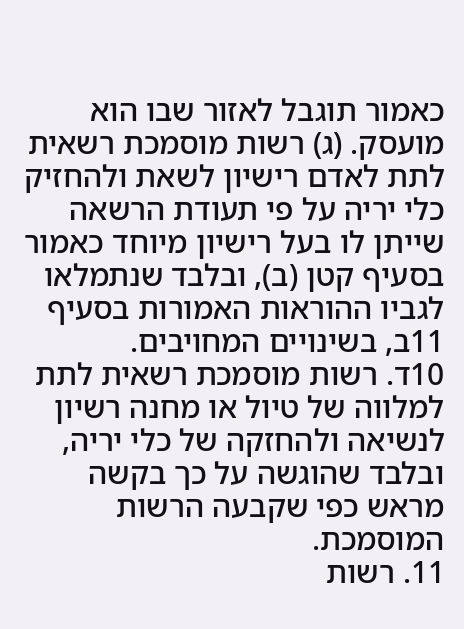כאמור תוגבל לאזור שבו הוא מועסק. (ג) רשות מוסמכת רשאית לתת לאדם רישיון לשאת ולהחזיק כלי יריה על פי תעודת הרשאה שייתן לו בעל רישיון מיוחד כאמור בסעיף קטן (ב), ובלבד שנתמלאו לגביו ההוראות האמורות בסעיף 11ב, בשינויים המחויבים.
10ד. רשות מוסמכת רשאית לתת למלווה של טיול או מחנה רשיון לנשיאה ולהחזקה של כלי יריה, ובלבד שהוגשה על כך בקשה מראש כפי שקבעה הרשות המוסמכת.
11. רשות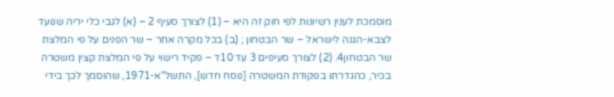מוסמכת לענין רשיונות לפי חוק זה היא – (1) לצורך סעיף 2 – (א) לגבי כלי יריה שנועד לצבא-הגנה לישראל – שר הבטחון ; (ב) בכל מקרה אחר – שר הפנים על פי המלצת שר הבטחון4. (2) לצורך סעיפים 3 עד 10ד – פקיד רישוי על פי המלצת קצין משטרה בכיר, כהגדרתו בפקודת המשטרה [נוסח חדש], התשל"א-1971, שהוסמך לכך בידי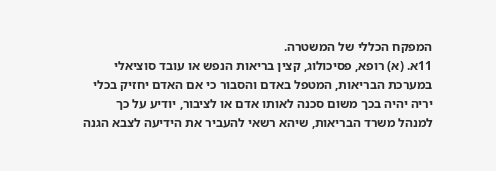המפקח הכללי של המשטרה.
11א. (א) רופא, פסיכולוג, קצין בריאות הנפש או עובד סוציאלי במערכת הבריאות, המטפל באדם והסבור כי אם האדם יחזיק בכלי יריה יהיה בכך משום סכנה לאותו אדם או לציבור, יודיע על כך למנהל משרד הבריאות, שיהא רשאי להעביר את הידיעה לצבא הגנה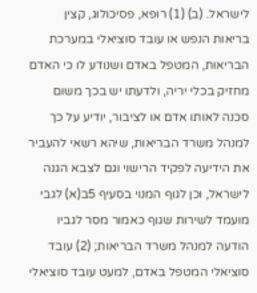לישראל. (ב) (1) רופא, פסיכולוג, קצין בריאות הנפש או עובד סוציאלי במערכת הבריאות, המטפל באדם ושנודע לו כי האדם מחזיק בכלי יריה, ולדעתו יש בכך משום סכנה לאותו אדם או לציבור, יודיע על כך למנהל משרד הבריאות, שיהא רשאי להעביר את הידיעה לפקיד הרישוי וגם לצבא הגנה לישראל, וכן לגוף המנוי בסעיף 5ב(א) לגבי מועמד לשירות שגוף כאמור מסר לגביו הודעה למנהל משרד הבריאות; (2) עובד סוציאלי המטפל באדם, למעט עובד סוציאלי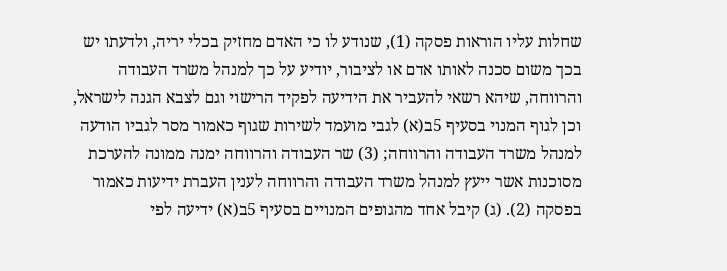שחלות עליו הוראות פסקה (1), שנודע לו כי האדם מחזיק בכלי יריה, ולדעתו יש בכך משום סכנה לאותו אדם או לציבור, יודיע על כך למנהל משרד העבודה והרווחה, שיהא רשאי להעביר את הידיעה לפקיד הרישוי וגם לצבא הגנה לישראל, וכן לגוף המנוי בסעיף 5ב(א) לגבי מועמד לשירות שגוף כאמור מסר לגביו הודעה למנהל משרד העבודה והרווחה; (3) שר העבודה והרווחה ימנה ממונה להערכת מסוכנות אשר ייעץ למנהל משרד העבודה והרווחה לענין העברת ידיעות כאמור בפסקה (2). (ג) קיבל אחד מהגופים המנויים בסעיף 5ב(א) ידיעה לפי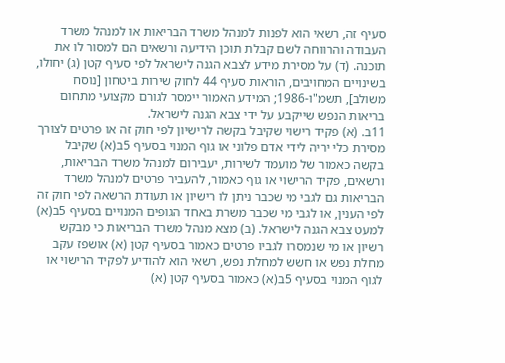סעיף זה, רשאי הוא לפנות למנהל משרד הבריאות או למנהל משרד העבודה והרווחה לשם קבלת תוכן הידיעה ורשאים הם למסור לו את תוכנה. (ד) על מסירת מידע לצבא הגנה לישראל לפי סעיף קטן (ג) יחולו, בשינויים המחויבים, הוראות סעיף 44 לחוק שירות ביטחון [נוסח משולב], תשמ"ו-1986; המידע האמור יימסר לגורם מקצועי מתחום בריאות הנפש שייקבע על ידי צבא הגנה לישראל.
11ב. (א) פקיד רישוי שקיבל בקשה לרישיון לפי חוק זה או פרטים לצורך מסירת כלי יריה לידי אדם פלוני או גוף המנוי בסעיף 5ב(א) שקיבל בקשה כאמור של מועמד לשירות, יעבירום למנהל משרד הבריאות, ורשאים, פקיד הרישוי או גוף כאמור, להעביר פרטים למנהל משרד הבריאות גם לגבי מי שכבר ניתן לו רישיון או תעודת הרשאה לפי חוק זה לפי הענין, או לגבי מי שכבר משרת באחד הגופים המנויים בסעיף 5ב(א) למעט צבא הגנה לישראל. (ב) מצא מנהל משרד הבריאות כי מבקש רשיון או מי שנמסרו לגביו פרטים כאמור בסעיף קטן (א) אושפז עקב מחלת נפש או חשש למחלת נפש, רשאי הוא להודיע לפקיד הרישוי או לגוף המנוי בסעיף 5ב(א) כאמור בסעיף קטן (א)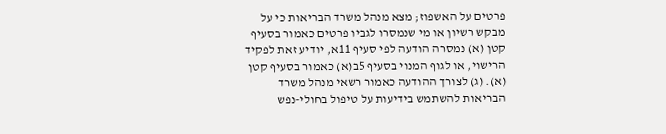פרטים על האשפוז; מצא מנהל משרד הבריאות כי על מבקש רשיון או מי שנמסרו לגביו פרטים כאמור בסעיף קטן (א) נמסרה הודעה לפי סעיף 11א, יודיע זאת לפקיד הרישוי, או לגוף המנוי בסעיף 5ב(א) כאמור בסעיף קטן (א). (ג) לצורך ההודעה כאמור רשאי מנהל משרד הבריאות להשתמש בידיעות על טיפול בחולי-נפש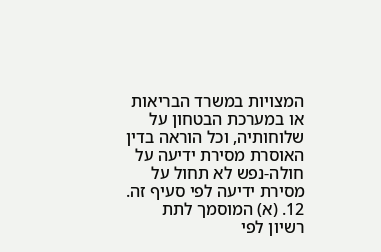המצויות במשרד הבריאות או במערכת הבטחון על שלוחותיה, וכל הוראה בדין האוסרת מסירת ידיעה על חולה-נפש לא תחול על מסירת ידיעה לפי סעיף זה.
12. (א) המוסמך לתת רשיון לפי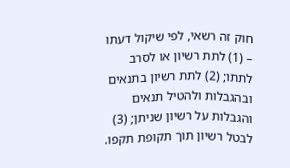חוק זה רשאי, לפי שיקול דעתו – (1) לתת רשיון או לסרב לתתו; (2) לתת רשיון בתנאים ובהגבלות ולהטיל תנאים והגבלות על רשיון שניתן; (3) לבטל רשיון תוך תקופת תקפו.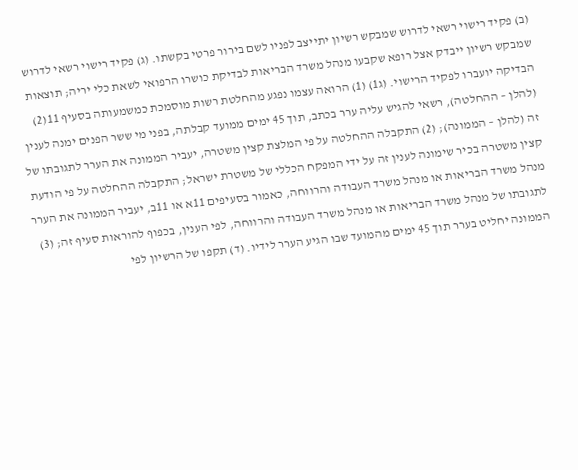(ב) פקיד רישוי רשאי לדרוש שמבקש רשיון יתייצב לפניו לשם בירור פרטי בקשתו. (ג) פקיד רישוי רשאי לדרוש שמבקש רשיון ייבדק אצל רופא שקבעו מנהל משרד הבריאות לבדיקת כושרו הרפואי לשאת כלי יריה; תוצאות הבדיקה יועברו לפקיד הרישוי. (ג1) (1) הרואה עצמו נפגע מהחלטת רשות מוסמכת כמשמעותה בסעיף 11(2) (להלן – ההחלטה), רשאי להגיש עליה ערר בכתב, תוך 45 ימים ממועד קבלתה, בפני מי ששר הפנים ימנה לענין זה (להלן – הממונה); (2) התקבלה ההחלטה על פי המלצת קצין משטרה, יעביר הממונה את הערר לתגובתו של קצין משטרה בכיר שימונה לענין זה על ידי המפקח הכללי של משטרת ישראל; התקבלה ההחלטה על פי הודעת מנהל משרד הבריאות או מנהל משרד העבודה והרווחה, כאמור בסעיפים 11א או 11ב, יעביר הממונה את הערר לתגובתו של מנהל משרד הבריאות או מנהל משרד העבודה והרווחה, לפי הענין, בכפוף להוראות סעיף זה; (3) הממונה יחליט בערר תוך 45 ימים מהמועד שבו הגיע הערר לידיו. (ד) תקפו של הרשיון לפי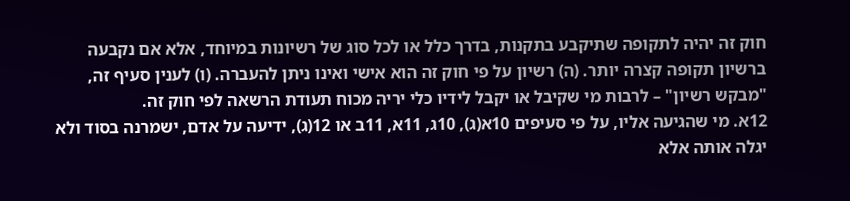חוק זה יהיה לתקופה שתיקבע בתקנות, בדרך כלל או לכל סוג של רשיונות במיוחד, אלא אם נקבעה ברשיון תקופה קצרה יותר. (ה) רשיון על פי חוק זה הוא אישי ואינו ניתן להעברה. (ו) לענין סעיף זה, "מבקש רשיון" – לרבות מי שקיבל או יקבל לידיו כלי יריה מכוח תעודת הרשאה לפי חוק זה.
12א. מי שהגיעה אליו, על פי סעיפים 10א(ג), 10ג, 11א, 11ב או 12(ג), ידיעה על אדם, ישמרנה בסוד ולא יגלה אותה אלא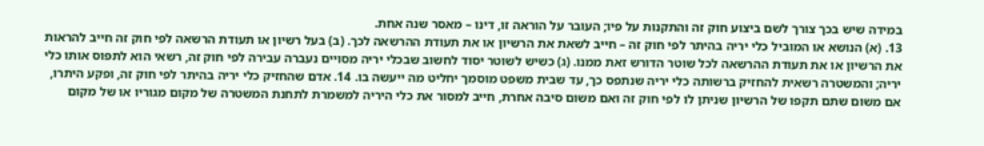במידה שיש בכך צורך לשם ביצוע חוק זה והתקנות על פיו; העובר על הוראה זו, דינו – מאסר שנה אחת.
13. (א) הנושא או המוביל כלי יריה בהיתר לפי חוק זה – חייב לשאת את הרשיון או את תעודת ההרשאה לכך. (ב) בעל רשיון או תעודת הרשאה לפי חוק זה חייב להראות את הרשיון או את תעודת ההרשאה לכל שוטר הדורש זאת ממנו. (ג) כשיש לשוטר יסוד לחשוב שבכלי יריה מסויים נעברה עבירה לפי חוק זה, רשאי הוא לתפוס אותו כלי יריה; והמשטרה רשאית להחזיק ברשותה כלי יריה שנתפס כך, עד שבית משפט מוסמך יחליט מה ייעשה בו. 14. אדם שהחזיק כלי יריה בהיתר לפי חוק זה, ופקע היתרו, אם משום שתם תקפו של הרשיון שניתן לו לפי חוק זה ואם משום סיבה אחרת, חייב למסור את כלי היריה למשמרת לתחנת המשטרה של מקום מגוריו או של מקום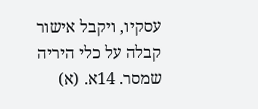עסקיו, ויקבל אישור קבלה על כלי היריה שמסר. 14א. (א)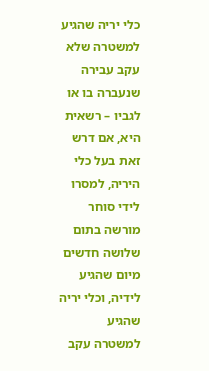כלי יריה שהגיע למשטרה שלא עקב עבירה שנעברה בו או לגביו – רשאית היא, אם דרש זאת בעל כלי היריה, למסרו לידי סוחר מורשה בתום שלושה חדשים מיום שהגיע לידיה, וכלי יריה שהגיע למשטרה עקב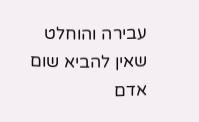עבירה והוחלט שאין להביא שום אדם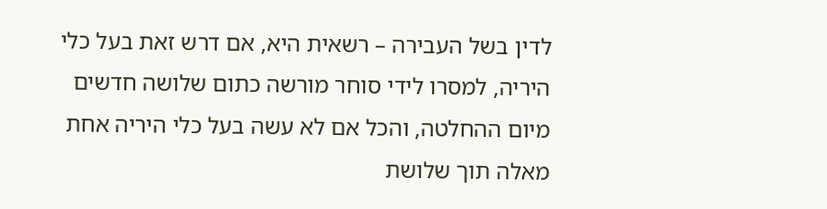לדין בשל העבירה – רשאית היא, אם דרש זאת בעל כלי היריה, למסרו לידי סוחר מורשה כתום שלושה חדשים מיום ההחלטה, והכל אם לא עשה בעל כלי היריה אחת מאלה תוך שלושת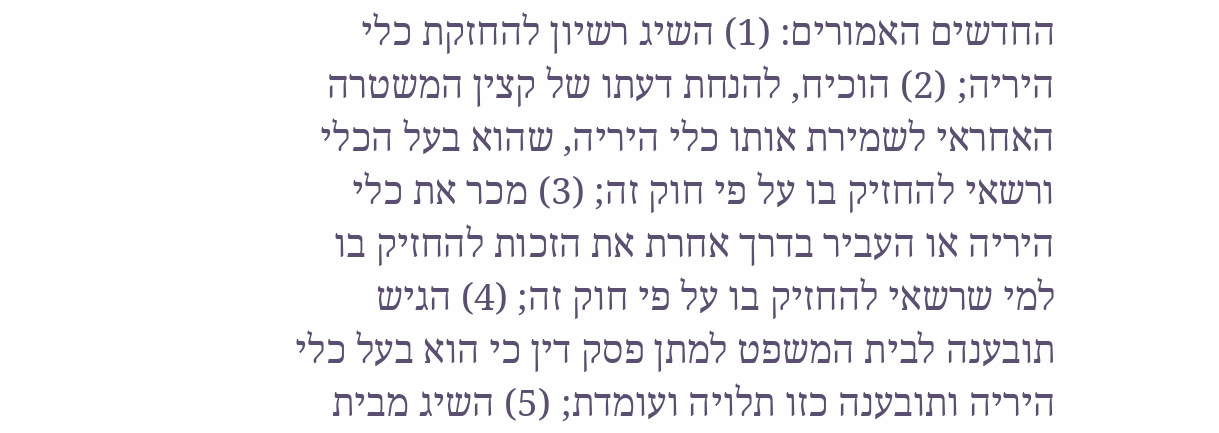החדשים האמורים: (1) השיג רשיון להחזקת כלי היריה; (2) הוכיח, להנחת דעתו של קצין המשטרה האחראי לשמירת אותו כלי היריה, שהוא בעל הכלי ורשאי להחזיק בו על פי חוק זה; (3) מכר את כלי היריה או העביר בדרך אחרת את הזכות להחזיק בו למי שרשאי להחזיק בו על פי חוק זה; (4) הגיש תובענה לבית המשפט למתן פסק דין כי הוא בעל כלי היריה ותובענה כזו תלויה ועומדת; (5) השיג מבית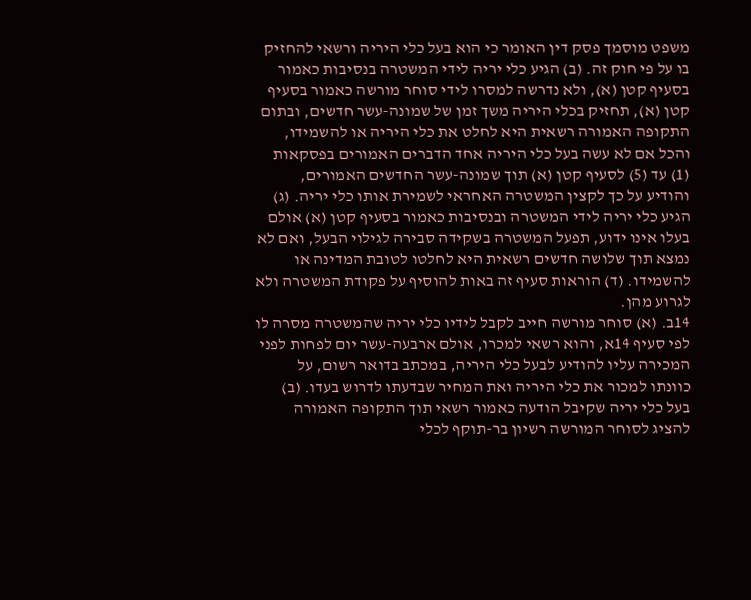משפט מוסמך פסק דין האומר כי הוא בעל כלי היריה ורשאי להחזיק בו על פי חוק זה. (ב) הגיע כלי יריה לידי המשטרה בנסיבות כאמור בסעיף קטן (א), ולא נדרשה למסרו לידי סוחר מורשה כאמור בסעיף קטן (א), תחזיק בכלי היריה משך זמן של שמונה-עשר חדשים, ובתום התקופה האמורה רשאית היא לחלט את כלי היריה או להשמידו, והכל אם לא עשה בעל כלי היריה אחד הדברים האמורים בפסקאות (1) עד (5) לסעיף קטן (א) תוך שמונה-עשר החדשים האמורים, והודיע על כך לקצין המשטרה האחראי לשמירת אותו כלי יריה. (ג) הגיע כלי יריה לידי המשטרה ובנסיבות כאמור בסעיף קטן (א) אולם בעלו אינו ידוע, תפעל המשטרה בשקידה סבירה לגילוי הבעל, ואם לא נמצא תוך שלושה חדשים רשאית היא לחלטו לטובת המדינה או להשמידו. (ד) הוראות סעיף זה באות להוסיף על פקודת המשטרה ולא לגרוע מהן.
14ב. (א) סוחר מורשה חייב לקבל לידיו כלי יריה שהמשטרה מסרה לו לפי סעיף 14א, והוא רשאי למכרו, אולם ארבעה-עשר יום לפחות לפני המכירה עליו להודיע לבעל כלי היריה, במכתב בדואר רשום, על כוונתו למכור את כלי היריה ואת המחיר שבדעתו לדרוש בעדו. (ב) בעל כלי יריה שקיבל הודעה כאמור רשאי תוך התקופה האמורה להציג לסוחר המורשה רשיון בר-תוקף לכלי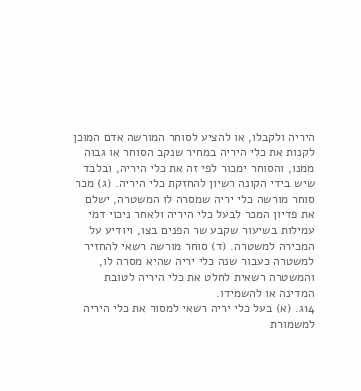היריה ולקבלו, או להציע לסוחר המורשה אדם המוכן לקנות את כלי היריה במחיר שנקב הסוחר או גבוה ממנו, והסוחר ימכור לפי זה את כלי היריה, ובלבד שיש בידי הקונה רשיון להחזקת כלי היריה. (ג) מכר סוחר מורשה כלי יריה שמסרה לו המשטרה, ישלם את פדיון המכר לבעל כלי היריה ולאחר ניכוי דמי עמילות בשיעור שקבע שר הפנים בצו, ויודיע על המכירה למשטרה. (ד) סוחר מורשה רשאי להחזיר למשטרה כעבור שנה כלי יריה שהיא מסרה לו, והמשטרה רשאית לחלט את כלי היריה לטובת המדינה או להשמידו.
14ג. (א) בעל כלי יריה רשאי למסור את כלי היריה למשמורת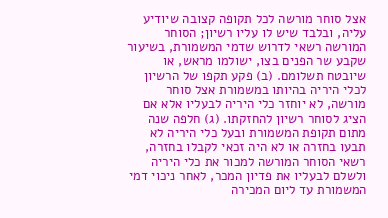אצל סוחר מורשה לכל תקופה קצובה שיודיע עליה, ובלבד שיש לו עליו רשיון; הסוחר המורשה רשאי לדרוש שדמי המשמורת, בשיעור שקבע שר הפנים בצו, ישולמו מראש, או שיובטח תשלומם. (ב) פקע תקפו של הרשיון לכלי היריה בהיותו במשמורת אצל סוחר מורשה, לא יוחזר כלי היריה לבעליו אלא אם הציג לסוחר רשיון להחזקתו. (ג) חלפה שנה מתום תקופת המשמורת ובעל כלי היריה לא תבעו בחזרה או לא היה זכאי לקבלו בחזרה, רשאי הסוחר המורשה למכור את כלי היריה ולשלם לבעליו את פדיון המכר, לאחר ניכוי דמי המשמורת עד ליום המכירה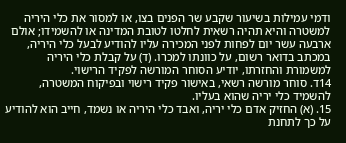ודמי עמילות בשיעור שקבע שר הפנים בצו, או למסור את כלי היריה למשטרה והיא תהיה רשאית לחלטו לטובת המדינה או להשמידו; אולם ארבעה עשר יום לפחות לפני המכירה עליו להודיע לבעל כלי היריה, במכתב בדואר רשום, על כוונתו למכרו. (ד) על קבלת כלי היריה למשמורת והחזרתו, יודיע הסוחר המורשה לפקיד הרישוי.
14ד. סוחר מורשה רשאי, באישור פקיד רישוי ובפיקוח המשטרה, להשמיד כלי יריה שהוא בעליו.
15. (א) החזיק אדם כלי יריה, ואבד כלי היריה או נשמד, חייב הוא להודיע על כך לתחנת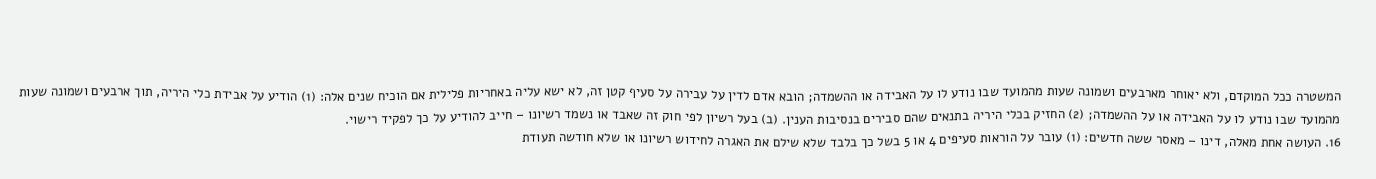המשטרה ככל המוקדם, ולא יאוחר מארבעים ושמונה שעות מהמועד שבו נודע לו על האבידה או ההשמדה; הובא אדם לדין על עבירה על סעיף קטן זה, לא ישא עליה באחריות פלילית אם הוכיח שנים אלה: (1) הודיע על אבידת כלי היריה, תוך ארבעים ושמונה שעות מהמועד שבו נודע לו על האבידה או על ההשמדה; (2) החזיק בכלי היריה בתנאים שהם סבירים בנסיבות הענין. (ב) בעל רשיון לפי חוק זה שאבד או נשמד רשיונו – חייב להודיע על כך לפקיד רישוי.
16. העושה אחת מאלה, דינו – מאסר ששה חדשים: (1) עובר על הוראות סעיפים 4 או 5 בשל כך בלבד שלא שילם את האגרה לחידוש רשיונו או שלא חודשה תעודת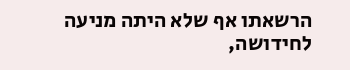הרשאתו אף שלא היתה מניעה לחידושה,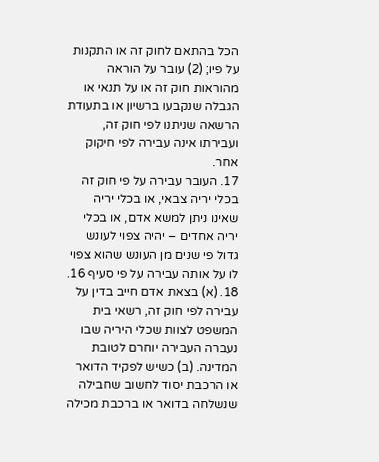הכל בהתאם לחוק זה או התקנות על פיו; (2) עובר על הוראה מהוראות חוק זה או על תנאי או הגבלה שנקבעו ברשיון או בתעודת הרשאה שניתנו לפי חוק זה, ועבירתו אינה עבירה לפי חיקוק אחר.
17. העובר עבירה על פי חוק זה בכלי יריה צבאי, או בכלי יריה שאינו ניתן למשא אדם, או בכלי יריה אחדים – יהיה צפוי לעונש גדול פי שנים מן העונש שהוא צפוי לו על אותה עבירה על פי סעיף 16.
18. (א) בצאת אדם חייב בדין על עבירה לפי חוק זה, רשאי בית המשפט לצוות שכלי היריה שבו נעברה העבירה יוחרם לטובת המדינה. (ב) כשיש לפקיד הדואר או הרכבת יסוד לחשוב שחבילה שנשלחה בדואר או ברכבת מכילה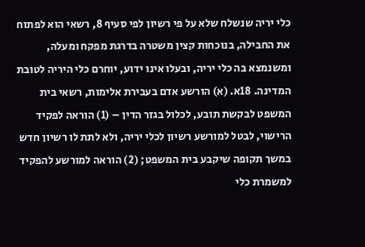כלי יריה שנשלח שלא על פי רשיון לפי סעיף 8, רשאי הוא לפתוח את החבילה, בנוכחות קצין משטרה בדרגת מפקח ומעלה, ומשנמצא בה כלי יריה, ובעלו אינו ידוע, יוחרם כלי היריה לטובת המדינה. 18א. (א) הורשע אדם בעבירת אלימות, רשאי בית המשפט לבקשת תובע, לכלול בגזר הדין – (1) הוראה לפקיד הרישוי, לבטל למורשע רשיון לכלי יריה, ולא לתת לו רשיון חדש במשך תקופה שיקבע בית המשפט; (2) הוראה למורשע להפקיד למשמרת כלי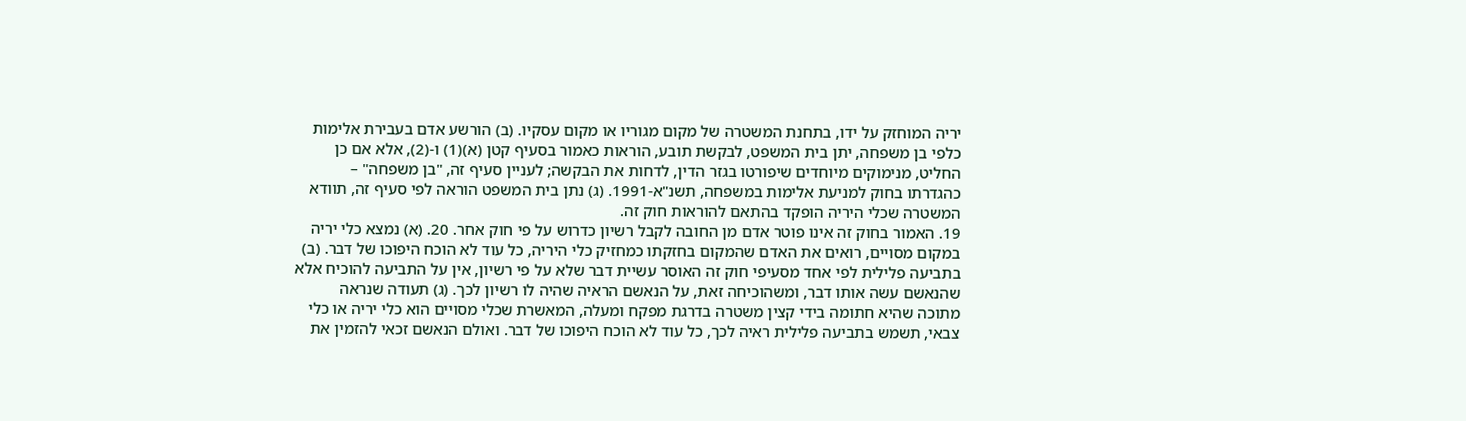יריה המוחזק על ידו, בתחנת המשטרה של מקום מגוריו או מקום עסקיו. (ב) הורשע אדם בעבירת אלימות כלפי בן משפחה, יתן בית המשפט, לבקשת תובע, הוראות כאמור בסעיף קטן (א)(1) ו-(2), אלא אם כן החליט, מנימוקים מיוחדים שיפורטו בגזר הדין, לדחות את הבקשה; לעניין סעיף זה, "בן משפחה" – כהגדרתו בחוק למניעת אלימות במשפחה, תשנ"א-1991. (ג) נתן בית המשפט הוראה לפי סעיף זה, תוודא המשטרה שכלי היריה הופקד בהתאם להוראות חוק זה.
19. האמור בחוק זה אינו פוטר אדם מן החובה לקבל רשיון כדרוש על פי חוק אחר. 20. (א) נמצא כלי יריה במקום מסויים, רואים את האדם שהמקום בחזקתו כמחזיק כלי היריה, כל עוד לא הוכח היפוכו של דבר. (ב) בתביעה פלילית לפי אחד מסעיפי חוק זה האוסר עשיית דבר שלא על פי רשיון, אין על התביעה להוכיח אלא שהנאשם עשה אותו דבר, ומשהוכיחה זאת, על הנאשם הראיה שהיה לו רשיון לכך. (ג) תעודה שנראה מתוכה שהיא חתומה בידי קצין משטרה בדרגת מפקח ומעלה, המאשרת שכלי מסויים הוא כלי יריה או כלי צבאי, תשמש בתביעה פלילית ראיה לכך, כל עוד לא הוכח היפוכו של דבר. ואולם הנאשם זכאי להזמין את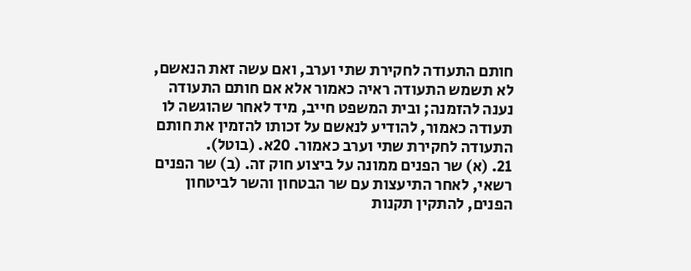חותם התעודה לחקירת שתי וערב, ואם עשה זאת הנאשם, לא תשמש התעודה ראיה כאמור אלא אם חותם התעודה נענה להזמנה; ובית המשפט חייב, מיד לאחר שהוגשה לו תעודה כאמור, להודיע לנאשם על זכותו להזמין את חותם התעודה לחקירת שתי וערב כאמור. 20א. (בוטל).
21. (א) שר הפנים ממונה על ביצוע חוק זה. (ב) שר הפנים רשאי, לאחר התיעצות עם שר הבטחון והשר לביטחון הפנים, להתקין תקנות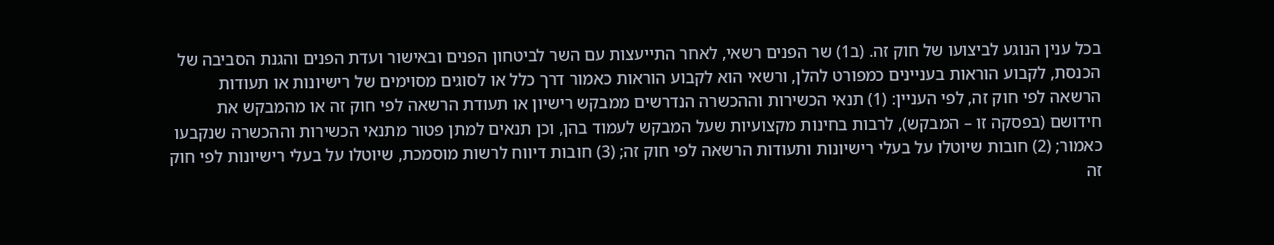בכל ענין הנוגע לביצועו של חוק זה. (ב1) שר הפנים רשאי, לאחר התייעצות עם השר לביטחון הפנים ובאישור ועדת הפנים והגנת הסביבה של הכנסת, לקבוע הוראות בעניינים כמפורט להלן, ורשאי הוא לקבוע הוראות כאמור דרך כלל או לסוגים מסוימים של רישיונות או תעודות הרשאה לפי חוק זה, לפי העניין: (1) תנאי הכשירות וההכשרה הנדרשים ממבקש רישיון או תעודת הרשאה לפי חוק זה או מהמבקש את חידושם (בפסקה זו – המבקש), לרבות בחינות מקצועיות שעל המבקש לעמוד בהן, וכן תנאים למתן פטור מתנאי הכשירות וההכשרה שנקבעו כאמור; (2) חובות שיוטלו על בעלי רישיונות ותעודות הרשאה לפי חוק זה; (3) חובות דיווח לרשות מוסמכת, שיוטלו על בעלי רישיונות לפי חוק זה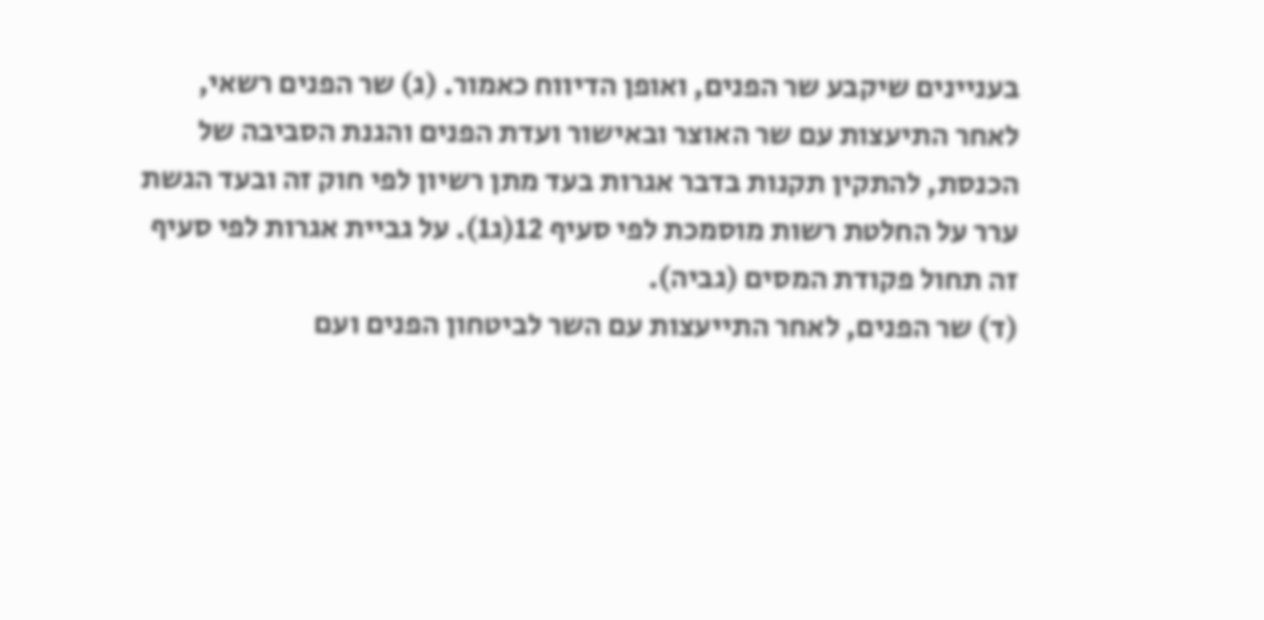בעניינים שיקבע שר הפנים, ואופן הדיווח כאמור. (ג) שר הפנים רשאי, לאחר התיעצות עם שר האוצר ובאישור ועדת הפנים והגנת הסביבה של הכנסת, להתקין תקנות בדבר אגרות בעד מתן רשיון לפי חוק זה ובעד הגשת ערר על החלטת רשות מוסמכת לפי סעיף 12(ג1). על גביית אגרות לפי סעיף זה תחול פקודת המסים (גביה).
(ד) שר הפנים, לאחר התייעצות עם השר לביטחון הפנים ועם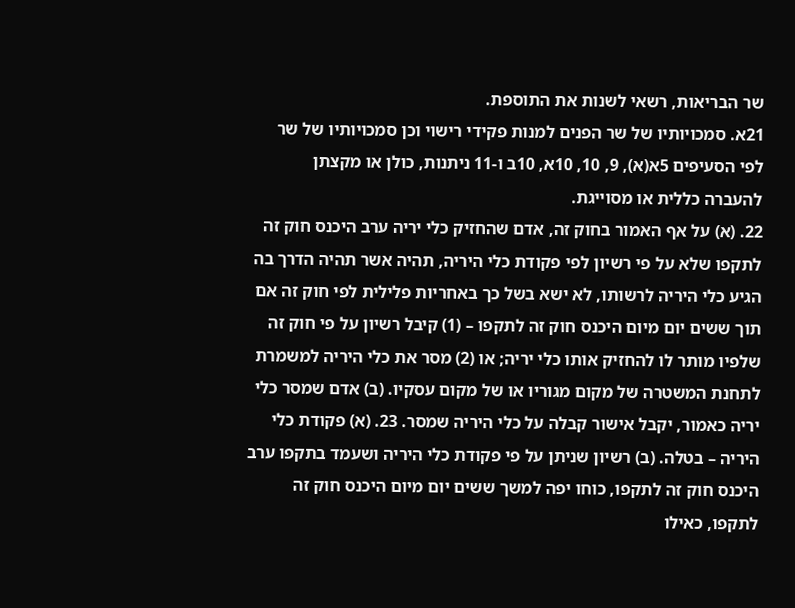שר הבריאות, רשאי לשנות את התוספת.
21א. סמכויותיו של שר הפנים למנות פקידי רישוי וכן סמכויותיו של שר לפי הסעיפים 5א(א), 9, 10, 10א, 10ב ו-11 ניתנות, כולן או מקצתן להעברה כללית או מסוייגת.
22. (א) על אף האמור בחוק זה, אדם שהחזיק כלי יריה ערב היכנס חוק זה לתקפו שלא על פי רשיון לפי פקודת כלי היריה, תהיה אשר תהיה הדרך בה הגיע כלי היריה לרשותו, לא ישא בשל כך באחריות פלילית לפי חוק זה אם תוך ששים יום מיום היכנס חוק זה לתקפו – (1) קיבל רשיון על פי חוק זה שלפיו מותר לו להחזיק אותו כלי יריה; או (2) מסר את כלי היריה למשמרת לתחנת המשטרה של מקום מגוריו או של מקום עסקיו. (ב) אדם שמסר כלי יריה כאמור, יקבל אישור קבלה על כלי היריה שמסר. 23. (א) פקודת כלי היריה – בטלה. (ב) רשיון שניתן על פי פקודת כלי היריה ושעמד בתקפו ערב היכנס חוק זה לתקפו, כוחו יפה למשך ששים יום מיום היכנס חוק זה לתקפו, כאילו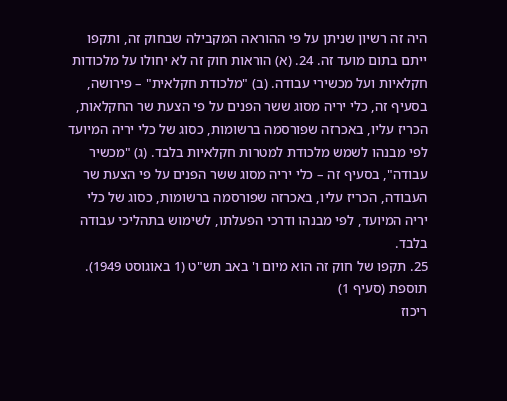היה זה רשיון שניתן על פי ההוראה המקבילה שבחוק זה, ותקפו ייתם בתום מועד זה. 24. (א) הוראות חוק זה לא יחולו על מלכודות חקלאיות ועל מכשירי עבודה. (ב) "מלכודת חקלאית" – פירושה, בסעיף זה, כלי יריה מסוג ששר הפנים על פי הצעת שר החקלאות, הכריז עליו, באכרזה שפורסמה ברשומות, כסוג של כלי יריה המיועד לפי מבנהו לשמש מלכודת למטרות חקלאיות בלבד. (ג) "מכשיר עבודה", בסעיף זה – כלי יריה מסוג ששר הפנים על פי הצעת שר העבודה, הכריז עליו, באכרזה שפורסמה ברשומות, כסוג של כלי יריה המיועד, לפי מבנהו ודרכי הפעלתו, לשימוש בתהליכי עבודה בלבד.
25. תקפו של חוק זה הוא מיום ו' באב תש"ט (1 באוגוסט 1949).
תוספת (סעיף 1)
ריכוז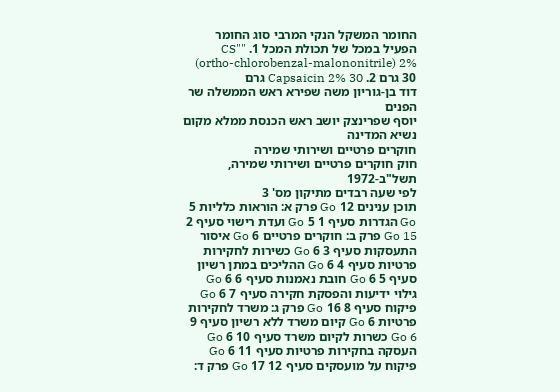החומר המשקל הנקי המרבי סוג החומר הפעיל במכל של תכולת המכל 1. "CS" (ortho-chlorobenzal-malononitrile) 2% 30 גרם 2. Capsaicin 2% 30 גרם
דוד בן-גוריון משה שפירא ראש הממשלה שר הפנים
יוסף שפרינצק יושב ראש הכנסת ממלא מקום נשיא המדינה
חוקרים פרטיים ושירותי שמירה
חוק חוקרים פרטיים ושירותי שמירה, תשל"ב-1972
לפי שעה רבדים מתיקון מס' 3
תוכן ענינים 12 Go פרק א: הוראות כלליות 5 Go הגדרות סעיף 1 5 Go ועדת רישוי סעיף 2 15 Go פרק ב: חוקרים פרטיים 6 Go איסור התעסקות סעיף 3 6 Go כשירות לחקירות פרטיות סעיף 4 6 Go ההליכים במתן רשיון סעיף 5 6 Go חובת נאמנות סעיף 6 6 Go גילוי ידיעות והפסקת חקירה סעיף 7 6 Go פיקוח סעיף 8 16 Go פרק ג: משרד לחקירות פרטיות 6 Go קיום משרד ללא רשיון סעיף 9 6 Go כשרות לקיום משרד סעיף 10 6 Go העסקה בחקירות פרטיות סעיף 11 6 Go פיקוח על מועסקים סעיף 12 17 Go פרק ד: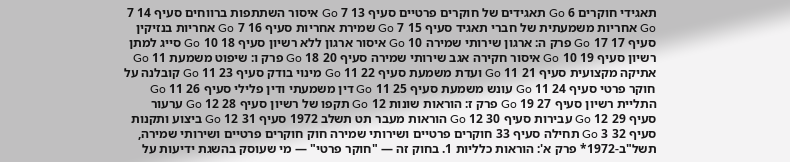תאגידי חוקרים 6 Go תאגידים של חוקרים פרטיים סעיף 13 7 Go איסור השתתפות ברווחים סעיף 14 7 Go אחריות משמעתית של חברי תאגיד סעיף 15 7 Go שמירת אחריות סעיף 16 7 Go אחריות בנזיקין סעיף 17 17 Go פרק ה: ארגון שירותי שמירה 10 Go איסור ארגון ללא רשיון סעיף 18 10 Go סייג למתן רשיון סעיף 19 10 Go איסור חקירה אגב שירותי שמירה סעיף 20 18 Go פרק ו: שיפוט משמעת 11 Go אתיקה מקצועית סעיף 21 11 Go ועדת משמעת סעיף 22 11 Go מינוי בודק סעיף 23 11 Go קובלנה על חוקר פרטי סעיף 24 11 Go עונש משמעת סעיף 25 11 Go דין משמעתי ודין פלילי סעיף 26 11 Go התליית רשיון סעיף 27 19 Go פרק ז: הוראות שונות 12 Go תקפו של רשיון סעיף 28 12 Go ערעור סעיף 29 12 Go עבירות סעיף 30 12 Go הוראות מעבר תט תשלב 1972 סעיף 31 12 Go ביצוע ותקנות סעיף 32 3 Go תחילה סעיף 33 חוקרים פרטיים ושירותי שמירה חוק חוקרים פרטיים ושירותי שמירה, תשל"ב-1972* פרק א': הוראות כלליות 1. בחוק זה — "חוקר פרטי" — מי שעוסק בהשגת ידיעות על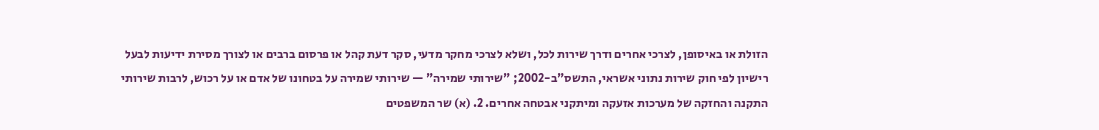הזולת או באיסופן, לצרכי אחרים ודרך שירות לכל, ושלא לצרכי מחקר מדעי, סקר דעת קהל או פרסום ברבים או לצורך מסירת ידיעות לבעל רישיון לפי חוק שירות נתוני אשראי, התשס"ב-2002; "שירותי שמירה" — שירותי שמירה על בטחונו של אדם או על רכוש, לרבות שירותי התקנה והחזקה של מערכות אזעקה ומיתקני אבטחה אחרים. 2. (א) שר המשפטים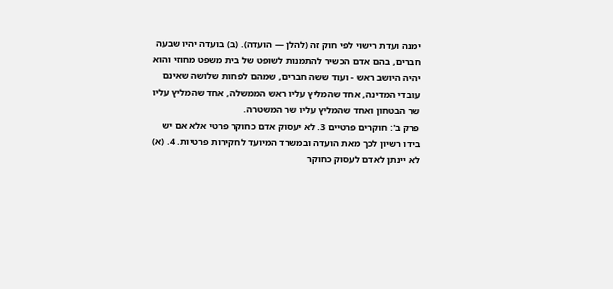ימנה ועדת רישוי לפי חוק זה (להלן — הועדה). (ב) בועדה יהיו שבעה חברים, בהם אדם הכשיר להתמנות לשופט של בית משפט מחוזי והוא יהיה היושב ראש - ועוד ששה חברים, שמהם לפחות שלושה שאינם עובדי המדינה, אחד שהמליץ עליו ראש הממשלה, אחד שהמליץ עליו שר הבטחון ואחד שהמליץ עליו שר המשטרה.
פרק ב': חוקרים פרטיים 3. לא יעסוק אדם כחוקר פרטי אלא אם יש בידו רשיון לכך מאת הועדה ובמשרד המיועד לחקירות פרטיות. 4. (א) לא יינתן לאדם לעסוק כחוקר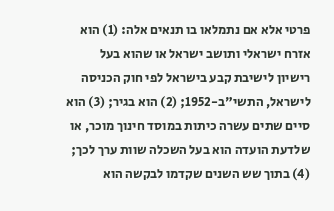פרטי אלא אם נתמלאו בו תנאים אלה: (1) הוא אזרח ישראלי ותושב ישראל או שהוא בעל רישיון לישיבת קבע בישראל לפי חוק הכניסה לישראל, התשי"ב-1952; (2) הוא בגיר; (3) הוא סיים שתים עשרה כיתות במוסד חינוך מוכר, או שלדעת הועדה הוא בעל השכלה שוות ערך לכך; (4) בתוך שש השנים שקדמו לבקשה הוא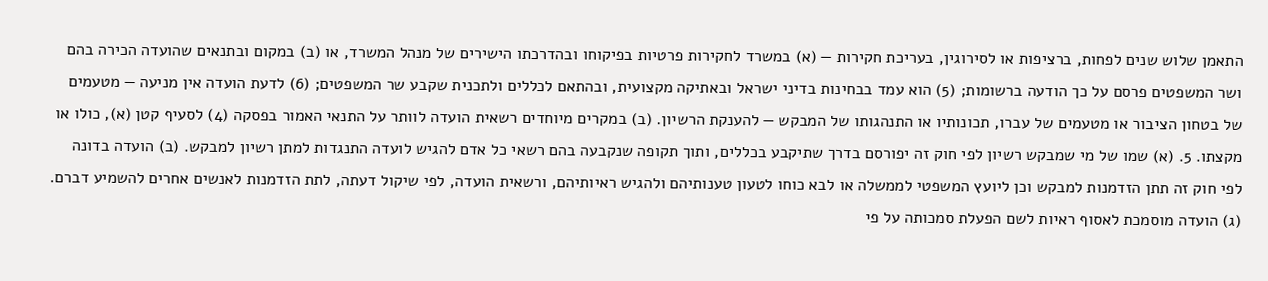התאמן שלוש שנים לפחות, ברציפות או לסירוגין, בעריכת חקירות — (א) במשרד לחקירות פרטיות בפיקוחו ובהדרכתו הישירים של מנהל המשרד, או (ב) במקום ובתנאים שהועדה הכירה בהם ושר המשפטים פרסם על כך הודעה ברשומות; (5) הוא עמד בבחינות בדיני ישראל ובאתיקה מקצועית, ובהתאם לכללים ולתכנית שקבע שר המשפטים; (6) לדעת הועדה אין מניעה — מטעמים של בטחון הציבור או מטעמים של עברו, תכונותיו או התנהגותו של המבקש — להענקת הרשיון. (ב) במקרים מיוחדים רשאית הועדה לוותר על התנאי האמור בפסקה (4) לסעיף קטן (א), כולו או מקצתו. 5. (א) שמו של מי שמבקש רשיון לפי חוק זה יפורסם בדרך שתיקבע בכללים, ותוך תקופה שנקבעה בהם רשאי כל אדם להגיש לועדה התנגדות למתן רשיון למבקש. (ב) הועדה בדונה לפי חוק זה תתן הזדמנות למבקש וכן ליועץ המשפטי לממשלה או לבא כוחו לטעון טענותיהם ולהגיש ראיותיהם, ורשאית הועדה, לפי שיקול דעתה, לתת הזדמנות לאנשים אחרים להשמיע דברם. (ג) הועדה מוסמכת לאסוף ראיות לשם הפעלת סמכותה על פי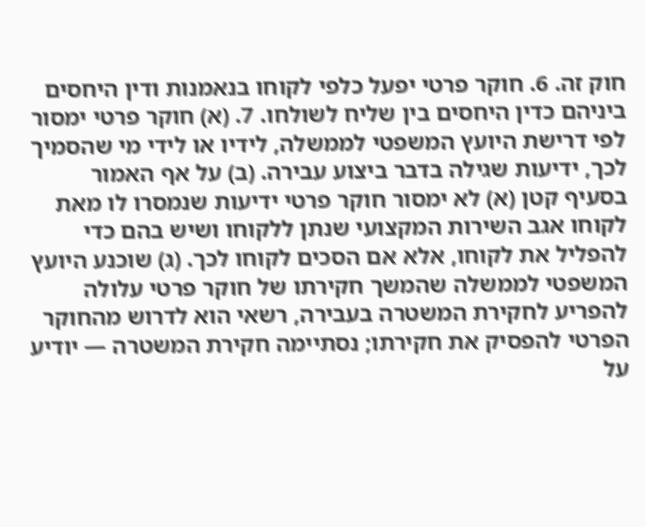חוק זה. 6. חוקר פרטי יפעל כלפי לקוחו בנאמנות ודין היחסים ביניהם כדין היחסים בין שליח לשולחו. 7. (א) חוקר פרטי ימסור לפי דרישת היועץ המשפטי לממשלה, לידיו או לידי מי שהסמיך לכך, ידיעות שגילה בדבר ביצוע עבירה. (ב) על אף האמור בסעיף קטן (א) לא ימסור חוקר פרטי ידיעות שנמסרו לו מאת לקוחו אגב השירות המקצועי שנתן ללקוחו ושיש בהם כדי להפליל את לקוחו, אלא אם הסכים לקוחו לכך. (ג) שוכנע היועץ המשפטי לממשלה שהמשך חקירתו של חוקר פרטי עלולה להפריע לחקירת המשטרה בעבירה, רשאי הוא לדרוש מהחוקר הפרטי להפסיק את חקירתו; נסתיימה חקירת המשטרה — יודיע על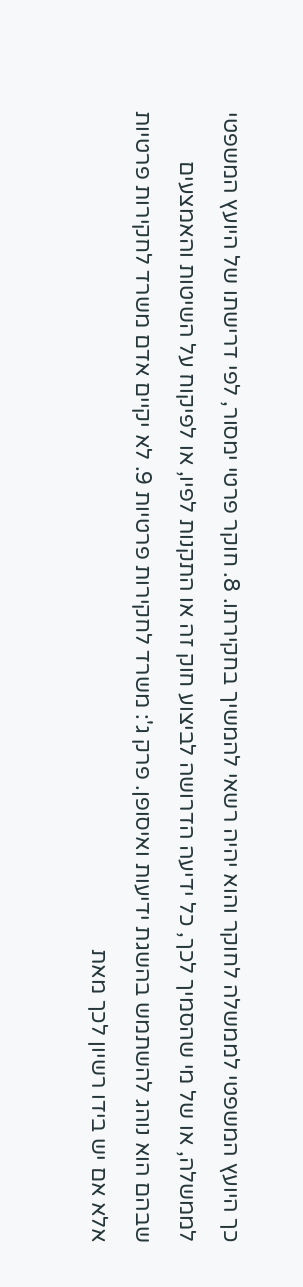כך היועץ המשפטי לממשלה לחוקר והוא יהיה רשאי להמשיך בחקירתו. 8. חוקר פרטי ימסור, לפי דרישתו של היועץ המשפטי לממשלה, או של מי שהסמיך לכך, כל ידיעה הדרושה לביצוע חוק זה או התקנות לפיו, או לפיקוח על השיטות והאמצעים שבהם הוא נוהג להשתמש בהשגת ידיעות ואיסופן. פרק ג': משרד לחקירות פרטיות 9. לא יקיים אדם משרד לחקירות פרטיות אלא אם יש בידו רשיון לכך מאת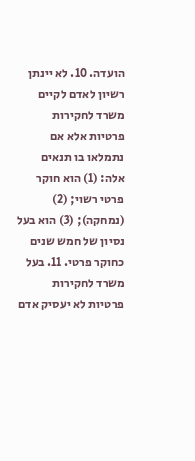הועדה. 10. לא יינתן רשיון לאדם לקיים משרד לחקירות פרטיות אלא אם נתמלאו בו תנאים אלה: (1) הוא חוקר פרטי רשוי; (2) (נמחקה); (3) הוא בעל נסיון של חמש שנים כחוקר פרטי. 11. בעל משרד לחקירות פרטיות לא יעסיק אדם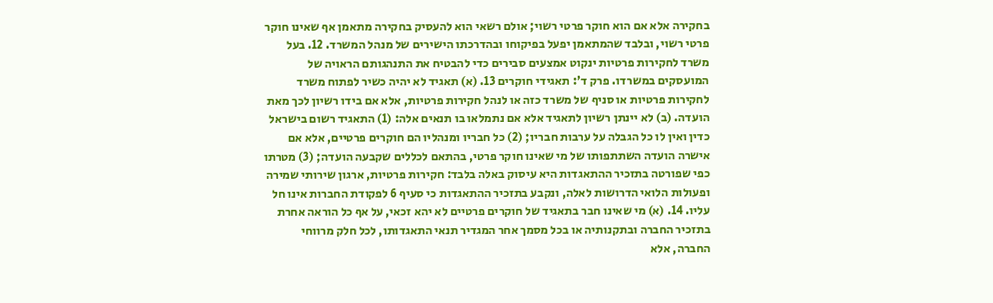בחקירה אלא אם הוא חוקר פרטי רשוי; אולם רשאי הוא להעסיק בחקירה מתאמן אף שאינו חוקר פרטי רשוי, ובלבד שהמתאמן יפעל בפיקוחו ובהדרכתו הישירים של מנהל המשרד. 12. בעל משרד לחקירות פרטיות ינקוט אמצעים סבירים כדי להבטיח את התנהגותם הראויה של המועסקים במשרדו. פרק ד': תאגידי חוקרים 13. (א) תאגיד לא יהיה כשיר לפתוח משרד לחקירות פרטיות או סניף של משרד כזה או לנהל חקירות פרטיות, אלא אם בידו רשיון לכך מאת הועדה. (ב) לא יינתן רשיון לתאגיד אלא אם נתמלאו בו תנאים אלה: (1) התאגיד רשום בישראל כדין ואין לו כל הגבלה על ערבות חבריו; (2) כל חבריו ומנהליו הם חוקרים פרטיים, אלא אם אישרה הועדה השתתפותו של מי שאינו חוקר פרטי, בהתאם לכללים שקבעה הועדה; (3) מטרתו כפי שפורטה בתזכיר ההתאגדות היא עיסוק באלה בלבד: חקירות פרטיות, ארגון שירותי שמירה ופעולות הלואי הדרושות לאלה, ונקבע בתזכיר ההתאגדות כי סעיף 6 לפקודת החברות אינו חל עליו. 14. (א) מי שאינו חבר בתאגיד של חוקרים פרטיים לא יהא זכאי, על אף כל הוראה אחרת בתזכיר החברה ובתקנותיה או בכל מסמך אחר המגדיר תנאי התאגדותו, לכל חלק מרווחי החברה, אלא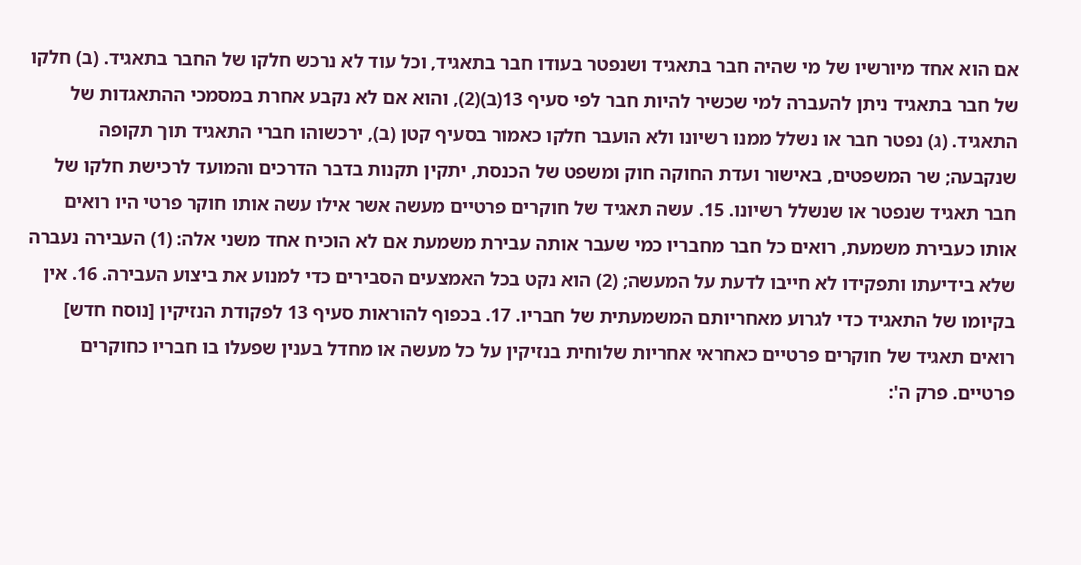אם הוא אחד מיורשיו של מי שהיה חבר בתאגיד ושנפטר בעודו חבר בתאגיד, וכל עוד לא נרכש חלקו של החבר בתאגיד. (ב) חלקו של חבר בתאגיד ניתן להעברה למי שכשיר להיות חבר לפי סעיף 13(ב)(2), והוא אם לא נקבע אחרת במסמכי ההתאגדות של התאגיד. (ג) נפטר חבר או נשלל ממנו רשיונו ולא הועבר חלקו כאמור בסעיף קטן (ב), ירכשוהו חברי התאגיד תוך תקופה שנקבעה; שר המשפטים, באישור ועדת החוקה חוק ומשפט של הכנסת, יתקין תקנות בדבר הדרכים והמועד לרכישת חלקו של חבר תאגיד שנפטר או שנשלל רשיונו. 15. עשה תאגיד של חוקרים פרטיים מעשה אשר אילו עשה אותו חוקר פרטי היו רואים אותו כעבירת משמעת, רואים כל חבר מחבריו כמי שעבר אותה עבירת משמעת אם לא הוכיח אחד משני אלה: (1) העבירה נעברה שלא בידיעתו ותפקידו לא חייבו לדעת על המעשה; (2) הוא נקט בכל האמצעים הסבירים כדי למנוע את ביצוע העבירה. 16. אין בקיומו של התאגיד כדי לגרוע מאחריותם המשמעתית של חבריו. 17. בכפוף להוראות סעיף 13 לפקודת הנזיקין [נוסח חדש] רואים תאגיד של חוקרים פרטיים כאחראי אחריות שלוחית בנזיקין על כל מעשה או מחדל בענין שפעלו בו חבריו כחוקרים פרטיים. פרק ה':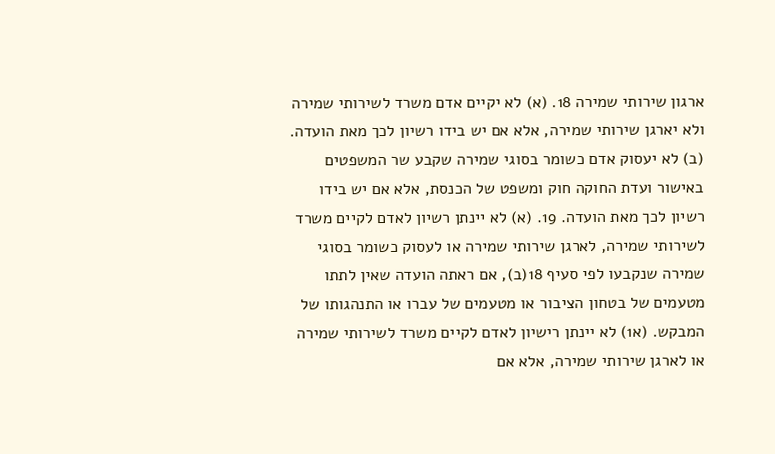ארגון שירותי שמירה 18. (א) לא יקיים אדם משרד לשירותי שמירה ולא יארגן שירותי שמירה, אלא אם יש בידו רשיון לכך מאת הועדה. (ב) לא יעסוק אדם כשומר בסוגי שמירה שקבע שר המשפטים באישור ועדת החוקה חוק ומשפט של הכנסת, אלא אם יש בידו רשיון לכך מאת הועדה. 19. (א) לא יינתן רשיון לאדם לקיים משרד לשירותי שמירה, לארגן שירותי שמירה או לעסוק כשומר בסוגי שמירה שנקבעו לפי סעיף 18(ב), אם ראתה הועדה שאין לתתו מטעמים של בטחון הציבור או מטעמים של עברו או התנהגותו של המבקש. (א1) לא יינתן רישיון לאדם לקיים משרד לשירותי שמירה או לארגן שירותי שמירה, אלא אם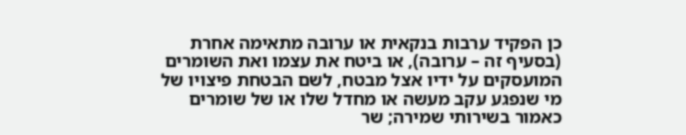כן הפקיד ערבות בנקאית או ערובה מתאימה אחרת (בסעיף זה – ערובה), או ביטח את עצמו ואת השומרים המועסקים על ידיו אצל מבטח, לשם הבטחת פיצויו של מי שנפגע עקב מעשה או מחדל שלו או של שומרים כאמור בשירותי שמירה; שר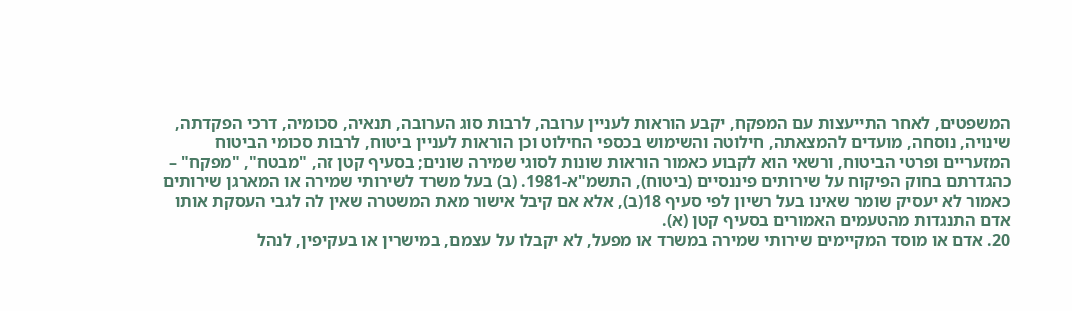המשפטים, לאחר התייעצות עם המפקח, יקבע הוראות לעניין ערובה, לרבות סוג הערובה, תנאיה, סכומיה, דרכי הפקדתה, שינויה, נוסחה, מועדים להמצאתה, חילוטה והשימוש בכספי החילוט וכן הוראות לעניין ביטוח, לרבות סכומי הביטוח המזעריים ופרטי הביטוח, ורשאי הוא לקבוע כאמור הוראות שונות לסוגי שמירה שונים; בסעיף קטן זה, "מבטח", "מפקח" – כהגדרתם בחוק הפיקוח על שירותים פיננסיים (ביטוח), התשמ"א-1981. (ב) בעל משרד לשירותי שמירה או המארגן שירותים כאמור לא יעסיק שומר שאינו בעל רשיון לפי סעיף 18(ב), אלא אם קיבל אישור מאת המשטרה שאין לה לגבי העסקת אותו אדם התנגדות מהטעמים האמורים בסעיף קטן (א).
20. אדם או מוסד המקיימים שירותי שמירה במשרד או מפעל, לא יקבלו על עצמם, במישרין או בעקיפין, לנהל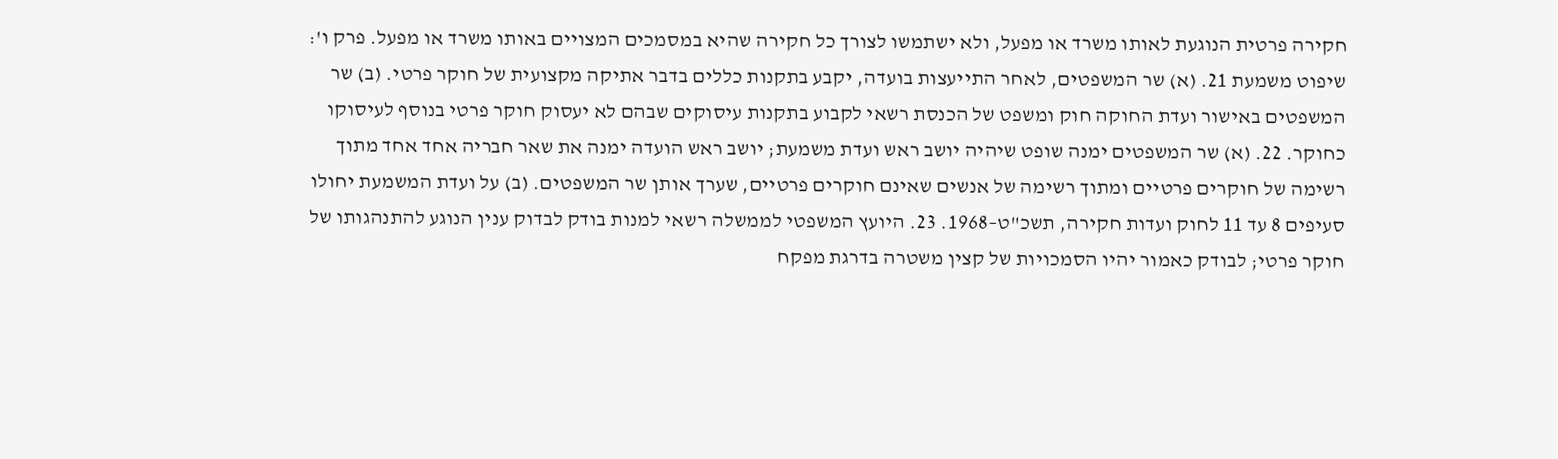חקירה פרטית הנוגעת לאותו משרד או מפעל, ולא ישתמשו לצורך כל חקירה שהיא במסמכים המצויים באותו משרד או מפעל. פרק ו': שיפוט משמעת 21. (א) שר המשפטים, לאחר התייעצות בועדה, יקבע בתקנות כללים בדבר אתיקה מקצועית של חוקר פרטי. (ב) שר המשפטים באישור ועדת החוקה חוק ומשפט של הכנסת רשאי לקבוע בתקנות עיסוקים שבהם לא יעסוק חוקר פרטי בנוסף לעיסוקו כחוקר. 22. (א) שר המשפטים ימנה שופט שיהיה יושב ראש ועדת משמעת; יושב ראש הועדה ימנה את שאר חבריה אחד אחד מתוך רשימה של חוקרים פרטיים ומתוך רשימה של אנשים שאינם חוקרים פרטיים, שערך אותן שר המשפטים. (ב) על ועדת המשמעת יחולו סעיפים 8 עד 11 לחוק ועדות חקירה, תשכ"ט–1968. 23. היועץ המשפטי לממשלה רשאי למנות בודק לבדוק ענין הנוגע להתנהגותו של חוקר פרטי; לבודק כאמור יהיו הסמכויות של קצין משטרה בדרגת מפקח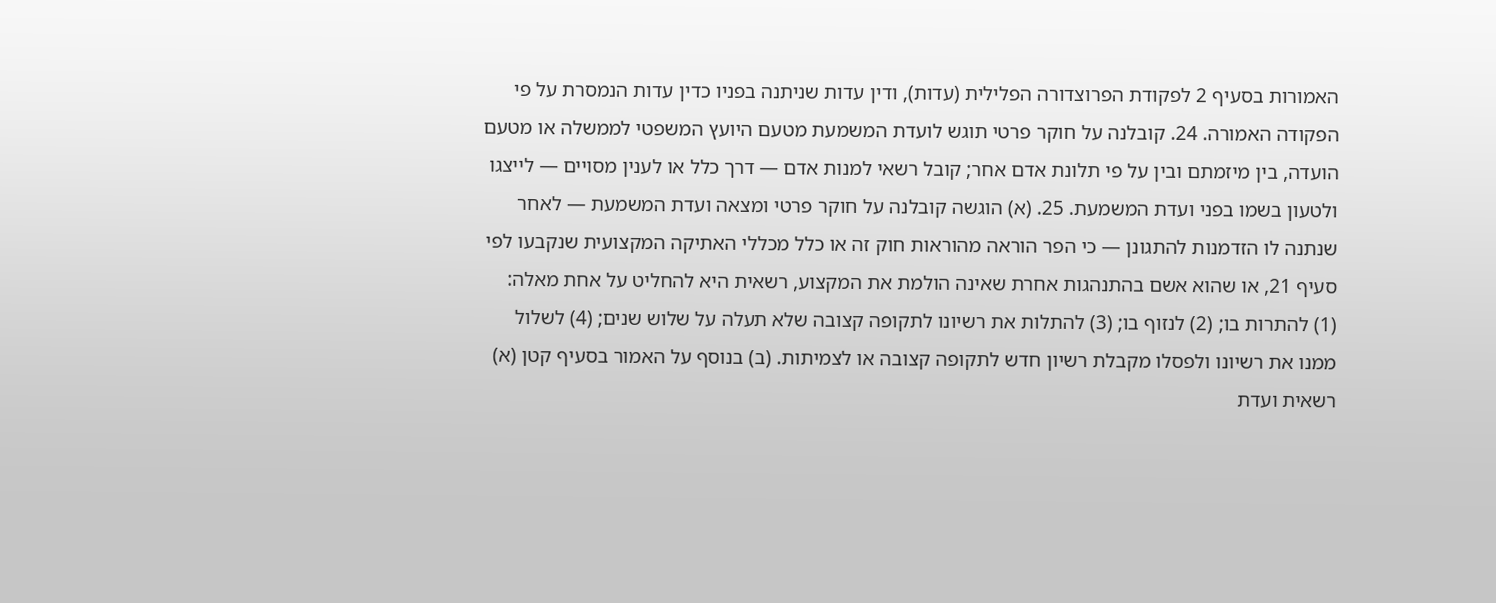האמורות בסעיף 2 לפקודת הפרוצדורה הפלילית (עדות), ודין עדות שניתנה בפניו כדין עדות הנמסרת על פי הפקודה האמורה. 24. קובלנה על חוקר פרטי תוגש לועדת המשמעת מטעם היועץ המשפטי לממשלה או מטעם הועדה, בין מיזמתם ובין על פי תלונת אדם אחר; קובל רשאי למנות אדם — דרך כלל או לענין מסויים — לייצגו ולטעון בשמו בפני ועדת המשמעת. 25. (א) הוגשה קובלנה על חוקר פרטי ומצאה ועדת המשמעת — לאחר שנתנה לו הזדמנות להתגונן — כי הפר הוראה מהוראות חוק זה או כלל מכללי האתיקה המקצועית שנקבעו לפי סעיף 21, או שהוא אשם בהתנהגות אחרת שאינה הולמת את המקצוע, רשאית היא להחליט על אחת מאלה: (1) להתרות בו; (2) לנזוף בו; (3) להתלות את רשיונו לתקופה קצובה שלא תעלה על שלוש שנים; (4) לשלול ממנו את רשיונו ולפסלו מקבלת רשיון חדש לתקופה קצובה או לצמיתות. (ב) בנוסף על האמור בסעיף קטן (א) רשאית ועדת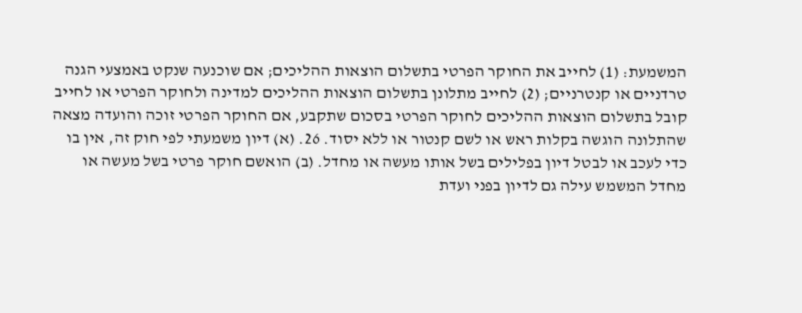המשמעת: (1) לחייב את החוקר הפרטי בתשלום הוצאות ההליכים; אם שוכנעה שנקט באמצעי הגנה טרדניים או קנטרניים; (2) לחייב מתלונן בתשלום הוצאות ההליכים למדינה ולחוקר הפרטי או לחייב קובל בתשלום הוצאות ההליכים לחוקר הפרטי בסכום שתקבע, אם החוקר הפרטי זוכה והועדה מצאה שהתלונה הוגשה בקלות ראש או לשם קנטור או ללא יסוד. 26. (א) דיון משמעתי לפי חוק זה, אין בו כדי לעכב או לבטל דיון בפלילים בשל אותו מעשה או מחדל. (ב) הואשם חוקר פרטי בשל מעשה או מחדל המשמש עילה גם לדיון בפני ועדת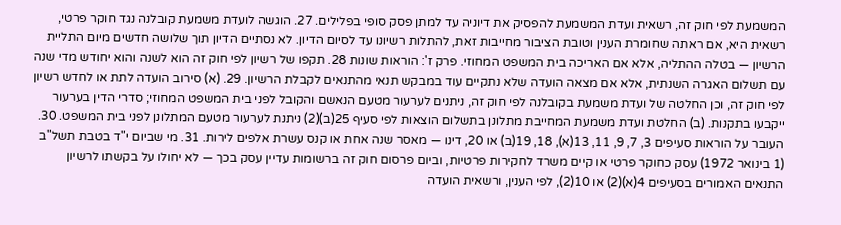המשמעת לפי חוק זה, רשאית ועדת המשמעת להפסיק את דיוניה עד למתן פסק סופי בפלילים. 27. הוגשה לועדת משמעת קובלנה נגד חוקר פרטי, רשאית היא, אם ראתה שחומרת הענין וטובת הציבור מחייבות זאת, להתלות רשיונו עד לסיום הדיון. לא נסתיים הדיון תוך שלושה חדשים מיום התליית הרשיון — בטלה ההתליה, אלא אם האריכה בית המשפט המחוזי. פרק ז': הוראות שונות 28. תקפו של רשיון לפי חוק זה הוא לשנה והוא יחודש מדי שנה עם תשלום האגרה השנתית, אלא אם מצאה הועדה שלא נתקיים עוד במבקש תנאי מהתנאים לקבלת הרשיון. 29. (א) סירוב הועדה לתת או לחדש רשיון לפי חוק זה, וכן החלטה של ועדת משמעת בקובלנה לפי חוק זה, ניתנים לערעור מטעם הנאשם והקובל לפני בית המשפט המחוזי; סדרי הדין בערעור ייקבעו בתקנות. (ב) החלטת ועדת משמעת המחייבת מתלונן בתשלום הוצאות לפי סעיף 25(ב)(2) ניתנת לערעור מטעם המתלונן לפני בית המשפט. 30. העובר על הוראות סעיפים 3, 7, 9, 11, 13(א), 18, 19(ב) או 20, דינו — מאסר שנה אחת או קנס עשרת אלפים לירות. 31. מי שביום י"ד בטבת תשל"ב (1 בינואר 1972) עסק כחוקר פרטי או קיים משרד לחקירות פרטיות, וביום פרסום חוק זה ברשומות עדיין עסק בכך — לא יחולו על בקשתו לרשיון התנאים האמורים בסעיפים 4(א)(2) או 10(2), לפי הענין, ורשאית הועדה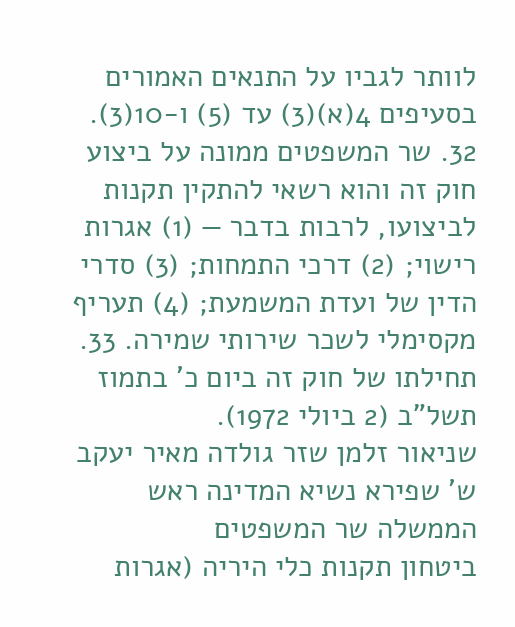לוותר לגביו על התנאים האמורים בסעיפים 4(א)(3) עד (5) ו-10(3). 32. שר המשפטים ממונה על ביצוע חוק זה והוא רשאי להתקין תקנות לביצועו, לרבות בדבר — (1) אגרות רישוי; (2) דרכי התמחות; (3) סדרי הדין של ועדת המשמעת; (4) תעריף מקסימלי לשכר שירותי שמירה. 33. תחילתו של חוק זה ביום כ' בתמוז תשל"ב (2 ביולי 1972).
שניאור זלמן שזר גולדה מאיר יעקב ש' שפירא נשיא המדינה ראש הממשלה שר המשפטים
ביטחון תקנות כלי היריה (אגרות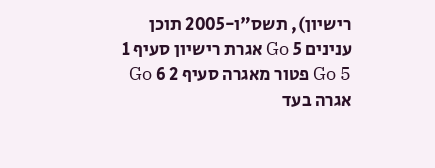רישיון), תשס"ו-2005 תוכן ענינים 5 Go אגרת רישיון סעיף 1 5 Go פטור מאגרה סעיף 2 6 Go אגרה בעד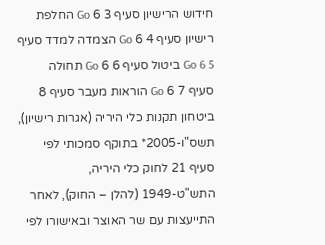חידוש הרישיון סעיף 3 6 Go החלפת רישיון סעיף 4 6 Go הצמדה למדד סעיף 5 6 Go ביטול סעיף 6 6 Go תחולה סעיף 7 6 Go הוראות מעבר סעיף 8
ביטחון תקנות כלי היריה (אגרות רישיון), תשס"ו-2005* בתוקף סמכותי לפי סעיף 21 לחוק כלי היריה, התש"ט-1949 (להלן – החוק), לאחר התייעצות עם שר האוצר ובאישורו לפי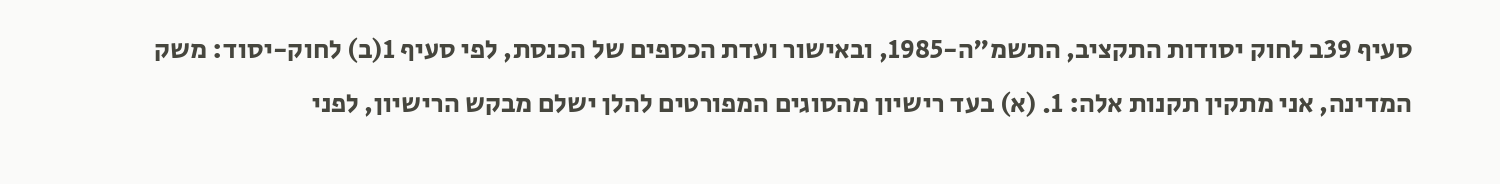סעיף 39ב לחוק יסודות התקציב, התשמ"ה-1985, ובאישור ועדת הכספים של הכנסת, לפי סעיף 1(ב) לחוק-יסוד: משק המדינה, אני מתקין תקנות אלה: 1. (א) בעד רישיון מהסוגים המפורטים להלן ישלם מבקש הרישיון, לפני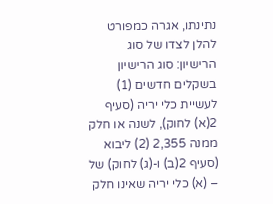נתינתו, אגרה כמפורט להלן לצדו של סוג הרישיון: סוג הרישיון בשקלים חדשים (1) לעשיית כלי יריה (סעיף 2(א) לחוק), לשנה או חלק ממנה 2,355 (2) ליבוא (סעיף 2(ב) ו-(ג) לחוק) של – (א) כלי יריה שאינו חלק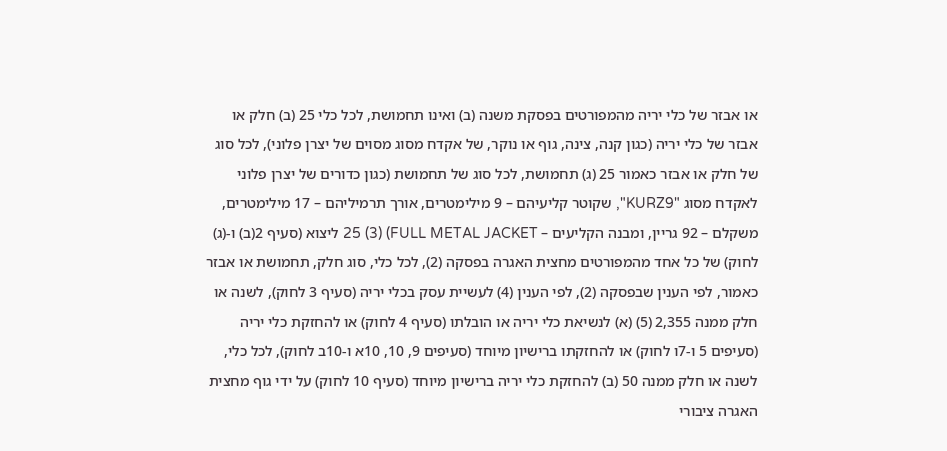או אבזר של כלי יריה מהמפורטים בפסקת משנה (ב) ואינו תחמושת, לכל כלי 25 (ב) חלק או אבזר של כלי יריה (כגון קנה, צינה, גוף או נוקר, של אקדח מסוג מסוים של יצרן פלוני), לכל סוג של חלק או אבזר כאמור 25 (ג) תחמושת, לכל סוג של תחמושת (כגון כדורים של יצרן פלוני לאקדח מסוג "KURZ9", שקוטר קליעיהם – 9 מילימטרים, אורך תרמיליהם – 17 מילימטרים, משקלם – 92 גריין, ומבנה הקליעים – FULL METAL JACKET) 25 (3) ליצוא (סעיף 2(ב) ו-(ג) לחוק) של כל אחד מהמפורטים מחצית האגרה בפסקה (2), לכל כלי, סוג חלק, תחמושת או אבזר כאמור, לפי הענין שבפסקה (2), לפי הענין (4) לעשיית עסק בכלי יריה (סעיף 3 לחוק), לשנה או חלק ממנה 2,355 (5) (א) לנשיאת כלי יריה או הובלתו (סעיף 4 לחוק) או להחזקת כלי יריה (סעיפים 5 ו-7ו לחוק) או להחזקתו ברישיון מיוחד (סעיפים 9, 10, 10א ו-10ב לחוק), לכל כלי, לשנה או חלק ממנה 50 (ב) להחזקת כלי יריה ברישיון מיוחד (סעיף 10 לחוק) על ידי גוף מחצית האגרה ציבורי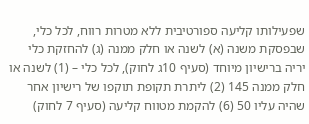שפעילותו קליעה ספורטיבית ללא מטרות רווח, לכל כלי, שבפסקת משנה (א) לשנה או חלק ממנה (ג) להחזקת כלי יריה ברישיון מיוחד (סעיף 10ג לחוק), לכל כלי – (1) לשנה או חלק ממנה 145 (2) ליתרת תקופת תוקפו של רישיון אחר שהיה עליו 50 (6) להקמת מטווח קליעה (סעיף 7 לחוק)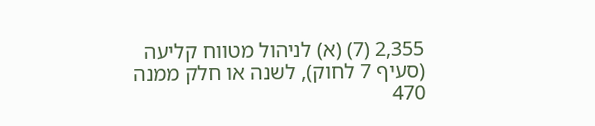2,355 (7) (א) לניהול מטווח קליעה (סעיף 7 לחוק), לשנה או חלק ממנה 470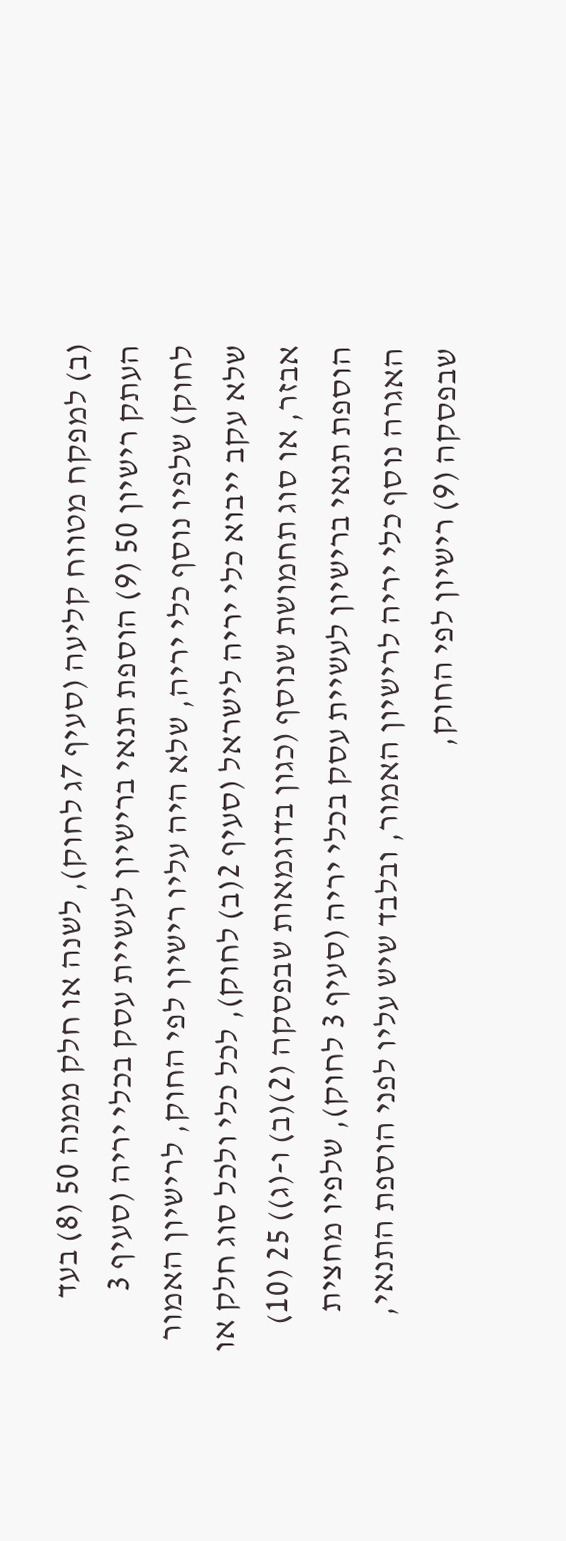(ב) למפקח מטווח קליעה (סעיף 7ג לחוק), לשנה או חלק ממנה 50 (8) בעד העתק רישיון 50 (9) הוספת תנאי ברישיון לעשיית עסק בכלי יריה (סעיף 3 לחוק) שלפיו נוסף כלי יריה, שלא היה עליו רישיון לפי החוק, לרישיון האמור שלא עקב ייבוא כלי יריה לישראל (סעיף 2(ב) לחוק), לכל כלי ולכל סוג חלק או אבזר, או סוג תחמושת שנוסף (כגון בדוגמאות שבפסקה (2)(ב) ו-(ג)) 25 (10) הוספת תנאי ברישיון לעשיית עסק בכלי יריה (סעיף 3 לחוק), שלפיו מחצית האגרה נוסף כלי יריה לרישיון האמור, ובלבד שיש עליו לפני הוספת התנאי, שבפסקה (9) רישיון לפי החוק,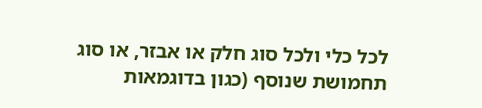לכל כלי ולכל סוג חלק או אבזר, או סוג תחמושת שנוסף (כגון בדוגמאות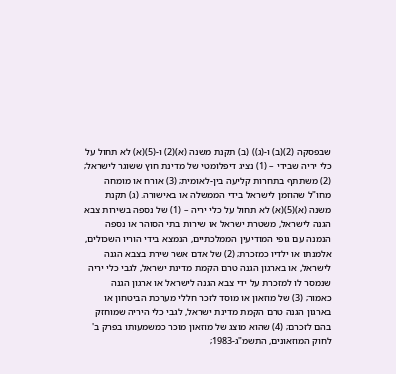שבפסקה (2)(ב) ו-(ג)) (ב) תקנת משנה (א)(2) ו-(5)(א) לא תחול על כלי יריה שבידי – (1) נציג דיפלומטי של מדינת חוץ ששוגר לישראל; (2) משתתף בתחרות קליעה בין-לאומית; (3) אורח או מומחה מחו"ל שהוזמן לישראל בידי הממשלה או באישורה. (ג) תקנת משנה (א)(5)(א) לא תחול על כלי יריה – (1) של נספה בשירות צבא הגנה לישראל, משטרת ישראל או שירות בתי הסוהר או נספה הנמנה עם גופי המודיעין הממלכתיים, הנמצא בידי הוריו השכולים, אלמנתו או ילדיו כמזכרת; (2) של אדם אשר שירת בצבא הגנה לישראל, או בארגון הגנה טרם הקמת מדינת ישראל, לגבי כלי יריה שנמסר לו למזכרת על ידי צבא הגנה לישראל או ארגון הגנה כאמור; (3) של מוזאון או מוסד לזכר חללי מערכת הביטחון או בארגון הגנה טרם הקמת מדינת ישראל, לגבי כלי היריה שמוחזק בהם לזכרם; (4) שהוא מוצג של מוזאון מוכר כמשמעותו בפרק ב' לחוק המוזאונים, התשמ"ג-1983;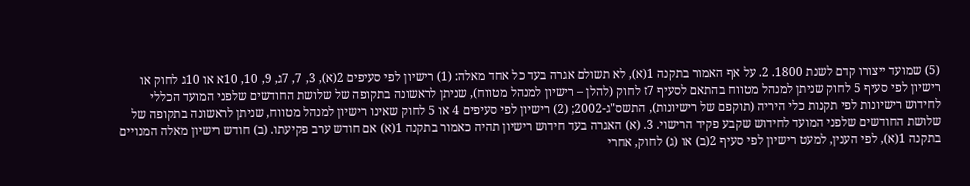(5) שמועד ייצורו קדם לשנת 1800. 2. על אף האמור בתקנה 1(א), לא תשולם אגרה בעד כל אחד מאלה: (1) רישיון לפי סעיפים 2(א), 3, 7, 7ג, 9, 10, 10א או 10ג לחוק או רישיון לפי סעיף 5 לחוק שניתן למנהל מטווח בהתאם לסעיף 7ז לחוק (להלן – רישיון למנהל מטווח), שניתן לראשונה בתקופה של שלושת החודשים שלפני המועד הכללי לחידוש רישיונות לפי תקנות כלי היריה (תוקפם של רישיונות), התשס"ג-2002; (2) רישיון לפי סעיפים 4 או 5 לחוק שאינו רישיון למנהל מטווח, שניתן לראשונה בתקופה של שלושת החודשים שלפני המועד לחידוש שקבע פקיד הרישוי. 3. (א) האגרה בעד חידוש רישיון תהיה כאמור בתקנה 1(א) אם חודש ערב פקיעתו. (ב) חודש רישיון מאלה המנויים בתקנה 1(א), לפי הענין, למעט רישיון לפי סעיף 2(ב) או (ג) לחוק, אחרי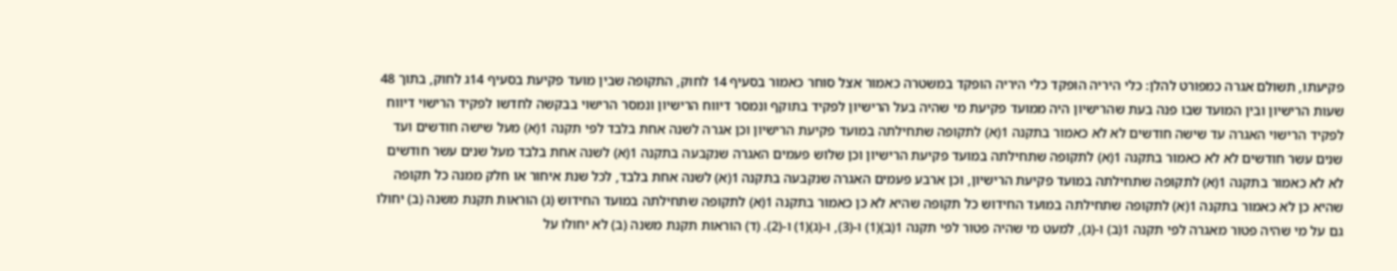פקיעתו, תשולם אגרה כמפורט להלן: כלי היריה הופקד כלי היריה הופקד במשטרה כאמור אצל סוחר כאמור בסעיף 14 לחוק, התקופה שבין מועד פקיעת בסעיף 14ג לחוק, בתוך 48 שעות הרישיון ובין המועד שבו פנה בעת שהרישיון היה ממועד פקיעת מי שהיה בעל הרישיון לפקיד בתוקף ונמסר דיווח הרישיון ונמסר הרישוי בבקשה לחדשו לפקיד הרישוי דיווח לפקיד הרישוי האגרה עד שישה חודשים לא לא כאמור בתקנה 1(א) לתקופה שתחילתה במועד פקיעת הרישיון וכן אגרה לשנה אחת בלבד לפי תקנה 1(א) מעל שישה חודשים ועד שנים עשר חודשים לא לא כאמור בתקנה 1(א) לתקופה שתחילתה במועד פקיעת הרישיון וכן שלוש פעמים האגרה שנקבעה בתקנה 1(א) לשנה אחת בלבד מעל שנים עשר חודשים לא לא כאמור בתקנה 1(א) לתקופה שתחילתה במועד פקיעת הרישיון, וכן ארבע פעמים האגרה שנקבעה בתקנה 1(א) לשנה אחת בלבד, לכל שנת איחור או חלק ממנה כל תקופה שהיא כן לא כאמור בתקנה 1(א) לתקופה שתחילתה במועד החידוש כל תקופה שהיא לא כן כאמור בתקנה 1(א) לתקופה שתחילתה במועד החידוש (ג) הוראות תקנת משנה (ב) יחולו גם על מי שהיה פטור מאגרה לפי תקנה 1(ב) ו-(ג), למעט מי שהיה פטור לפי תקנה 1(ב)(1) ו-(3), ו-(ג)(1) ו-(2). (ד) הוראות תקנת משנה (ב) לא יחולו על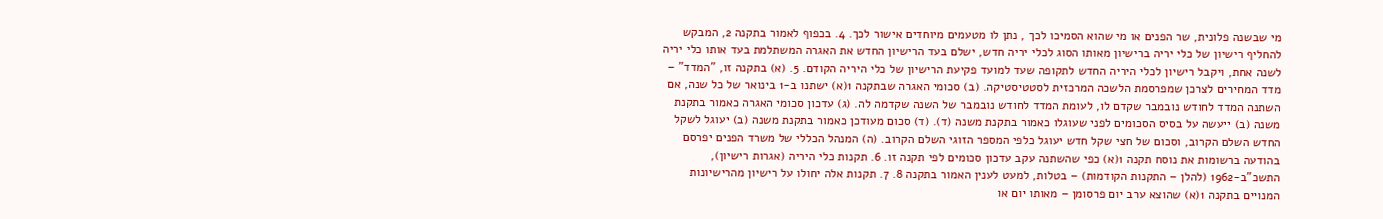מי שבשנה פלונית, שר הפנים או מי שהוא הסמיכו לכך , נתן לו מטעמים מיוחדים אישור לכך. 4. בכפוף לאמור בתקנה 2, המבקש להחליף רישיון של כלי יריה ברישיון מאותו הסוג לכלי יריה חדש, ישלם בעד הרישיון החדש את האגרה המשתלמת בעד אותו כלי יריה לשנה אחת, ויקבל רישיון לכלי היריה החדש לתקופה שעד למועד פקיעת הרישיון של כלי היריה הקודם. 5. (א) בתקנה זו, "המדד" – מדד המחירים לצרכן שמפרסמת הלשכה המרכזית לסטטיסטיקה. (ב) סכומי האגרה שבתקנה 1(א) ישתנו ב-1 בינואר של כל שנה, אם השתנה המדד לחודש נובמבר שקדם לו, לעומת המדד לחודש נובמבר של השנה שקדמה לה. (ג) עדכון סכומי האגרה כאמור בתקנת משנה (ב) ייעשה על בסיס הסכומים לפני שעוגלו כאמור בתקנת משנה (ד). (ד) סכום מעודכן כאמור בתקנת משנה (ב) יעוגל לשקל החדש השלם הקרוב, וסכום של חצי שקל חדש יעוגל כלפי המספר הזוגי השלם הקרוב. (ה) המנהל הכללי של משרד הפנים יפרסם בהודעה ברשומות את נוסח תקנה 1(א) כפי שהשתנה עקב עדכון סכומים לפי תקנה זו. 6. תקנות כלי היריה (אגרות רישיון), התשכ"ב-1962 (להלן – התקנות הקודמות) – בטלות, למעט לענין האמור בתקנה 8. 7. תקנות אלה יחולו על רישיון מהרישיונות המנויים בתקנה 1(א) שהוצא ערב יום פרסומן – מאותו יום או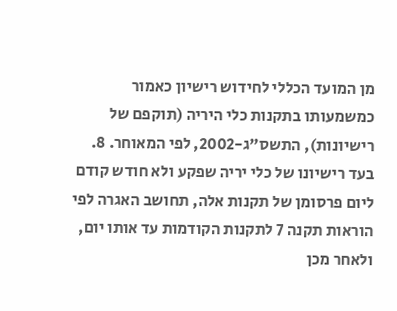מן המועד הכללי לחידוש רישיון כאמור כמשמעותו בתקנות כלי היריה (תוקפם של רישיונות), התשס"ג-2002, לפי המאוחר. 8. בעד רישיונו של כלי יריה שפקע ולא חודש קודם ליום פרסומן של תקנות אלה, תחושב האגרה לפי הוראות תקנה 7 לתקנות הקודמות עד אותו יום, ולאחר מכן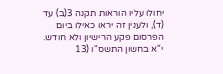יחולו עליו הוראות תקנה 3(ב) עד (ד), ולענין זה יראו כאילו ביום הפרסום פקע הרישיון ולא חודש.
י"א בחשון התשס"ו (13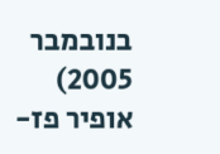בנובמבר 2005)
אופיר פז-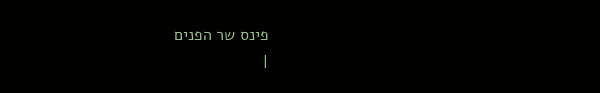פינס שר הפנים
|